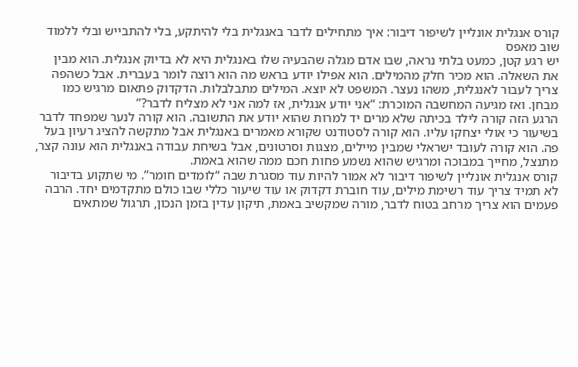קורס אנגלית אונליין לשיפור דיבור: איך מתחילים לדבר באנגלית בלי להיתקע, בלי להתבייש ובלי ללמוד שוב מאפס
יש רגע קטן, כמעט בלתי נראה, שבו אדם מגלה שהבעיה שלו באנגלית היא לא בדיוק אנגלית. הוא מבין את השאלה. הוא מכיר חלק מהמילים. הוא אפילו יודע בראש מה הוא רוצה לומר בעברית. אבל כשהפה צריך לעבור לאנגלית, משהו נעצר. המשפט לא יוצא. המילים מתבלבלות. הדקדוק פתאום מרגיש כמו מבחן. ואז מגיעה המחשבה המוכרת: “אני יודע אנגלית, אז למה אני לא מצליח לדבר?”
הרגע הזה קורה לילד בכיתה שלא מרים יד למרות שהוא יודע את התשובה. הוא קורה לנער שמפחד לדבר בשיעור כי אולי יצחקו עליו. הוא קורה לסטודנט שקורא מאמרים באנגלית אבל מתקשה להציג רעיון בעל פה. הוא קורה לעובד ישראלי שמבין מיילים, מצגות וסרטונים, אבל בשיחת עבודה באנגלית הוא עונה קצר, מתנצל, מחייך במבוכה ומרגיש שהוא נשמע פחות חכם ממה שהוא באמת.
קורס אנגלית אונליין לשיפור דיבור לא אמור להיות עוד מסגרת שבה “לומדים חומר”. מי שתקוע בדיבור לא תמיד צריך עוד רשימת מילים, עוד חוברת דקדוק או עוד שיעור כללי שבו כולם מתקדמים יחד. הרבה פעמים הוא צריך מרחב בטוח לדבר, מורה שמקשיב באמת, תיקון עדין בזמן הנכון, תרגול שמתאים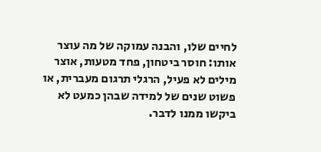לחיים שלו, והבנה עמוקה של מה עוצר אותו: חוסר ביטחון, פחד מטעות, אוצר מילים לא פעיל, הרגלי תרגום מעברית, או פשוט שנים של למידה שבהן כמעט לא ביקשו ממנו לדבר.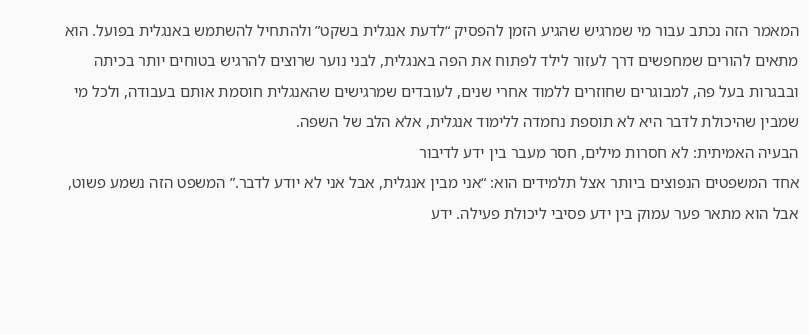המאמר הזה נכתב עבור מי שמרגיש שהגיע הזמן להפסיק “לדעת אנגלית בשקט” ולהתחיל להשתמש באנגלית בפועל. הוא מתאים להורים שמחפשים דרך לעזור לילד לפתוח את הפה באנגלית, לבני נוער שרוצים להרגיש בטוחים יותר בכיתה ובבגרות בעל פה, למבוגרים שחוזרים ללמוד אחרי שנים, לעובדים שמרגישים שהאנגלית חוסמת אותם בעבודה, ולכל מי שמבין שהיכולת לדבר היא לא תוספת נחמדה ללימוד אנגלית, אלא הלב של השפה.
הבעיה האמיתית: לא חסרות מילים, חסר מעבר בין ידע לדיבור
אחד המשפטים הנפוצים ביותר אצל תלמידים הוא: “אני מבין אנגלית, אבל אני לא יודע לדבר.” המשפט הזה נשמע פשוט, אבל הוא מתאר פער עמוק בין ידע פסיבי ליכולת פעילה. ידע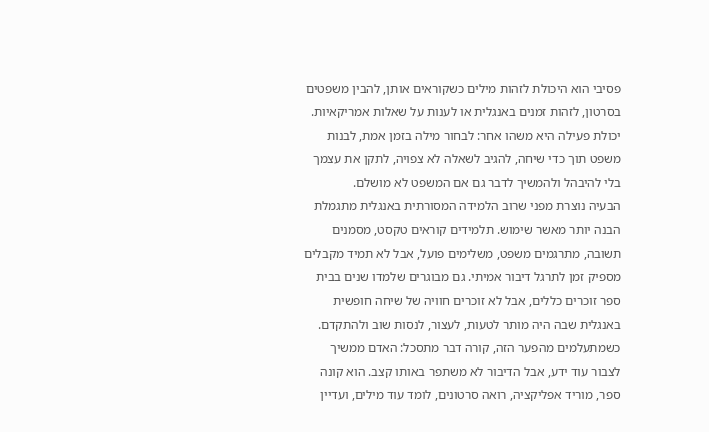פסיבי הוא היכולת לזהות מילים כשקוראים אותן, להבין משפטים בסרטון, לזהות זמנים באנגלית או לענות על שאלות אמריקאיות. יכולת פעילה היא משהו אחר: לבחור מילה בזמן אמת, לבנות משפט תוך כדי שיחה, להגיב לשאלה לא צפויה, לתקן את עצמך בלי להיבהל ולהמשיך לדבר גם אם המשפט לא מושלם.
הבעיה נוצרת מפני שרוב הלמידה המסורתית באנגלית מתגמלת הבנה יותר מאשר שימוש. תלמידים קוראים טקסט, מסמנים תשובה, מתרגמים משפט, משלימים פועל, אבל לא תמיד מקבלים מספיק זמן לתרגל דיבור אמיתי. גם מבוגרים שלמדו שנים בבית ספר זוכרים כללים, אבל לא זוכרים חוויה של שיחה חופשית באנגלית שבה היה מותר לטעות, לעצור, לנסות שוב ולהתקדם.
כשמתעלמים מהפער הזה, קורה דבר מתסכל: האדם ממשיך לצבור עוד ידע, אבל הדיבור לא משתפר באותו קצב. הוא קונה ספר, מוריד אפליקציה, רואה סרטונים, לומד עוד מילים, ועדיין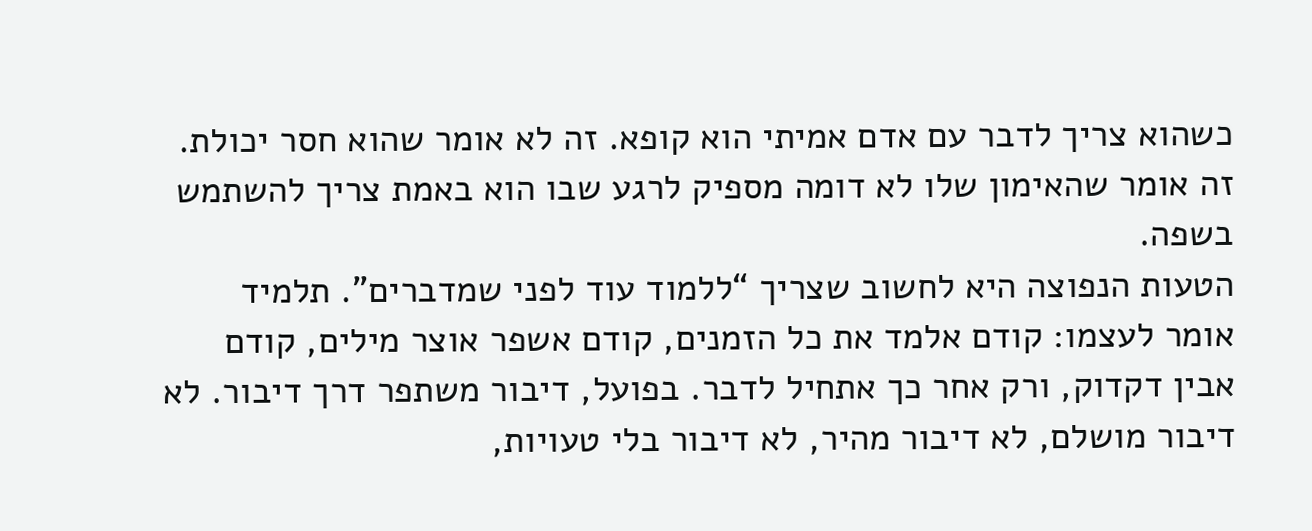כשהוא צריך לדבר עם אדם אמיתי הוא קופא. זה לא אומר שהוא חסר יכולת. זה אומר שהאימון שלו לא דומה מספיק לרגע שבו הוא באמת צריך להשתמש בשפה.
הטעות הנפוצה היא לחשוב שצריך “ללמוד עוד לפני שמדברים”. תלמיד אומר לעצמו: קודם אלמד את כל הזמנים, קודם אשפר אוצר מילים, קודם אבין דקדוק, ורק אחר כך אתחיל לדבר. בפועל, דיבור משתפר דרך דיבור. לא דיבור מושלם, לא דיבור מהיר, לא דיבור בלי טעויות,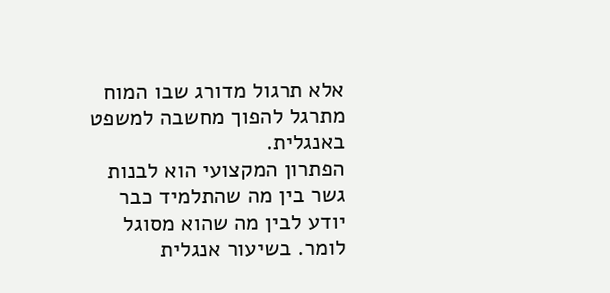אלא תרגול מדורג שבו המוח מתרגל להפוך מחשבה למשפט באנגלית.
הפתרון המקצועי הוא לבנות גשר בין מה שהתלמיד כבר יודע לבין מה שהוא מסוגל לומר. בשיעור אנגלית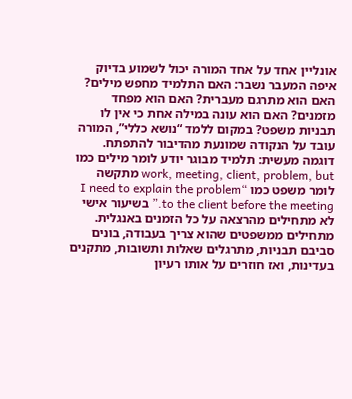אונליין אחד על אחד המורה יכול לשמוע בדיוק איפה המעבר נשבר: האם התלמיד מחפש מילים? האם הוא מתרגם מעברית? האם הוא מפחד מזמנים? האם הוא עונה במילה אחת כי אין לו תבניות משפט? במקום ללמד “נושא כללי”, המורה עובד על הנקודה שמונעת מהדיבור להתפתח.
דוגמה מעשית: תלמיד מבוגר יודע לומר מילים כמו work, meeting, client, problem, but מתקשה לומר משפט כמו “I need to explain the problem to the client before the meeting.” בשיעור אישי לא מתחילים מהרצאה על כל הזמנים באנגלית. מתחילים ממשפטים שהוא צריך בעבודה, בונים סביבם תבניות, מתרגלים שאלות ותשובות, מתקנים בעדינות, ואז חוזרים על אותו רעיון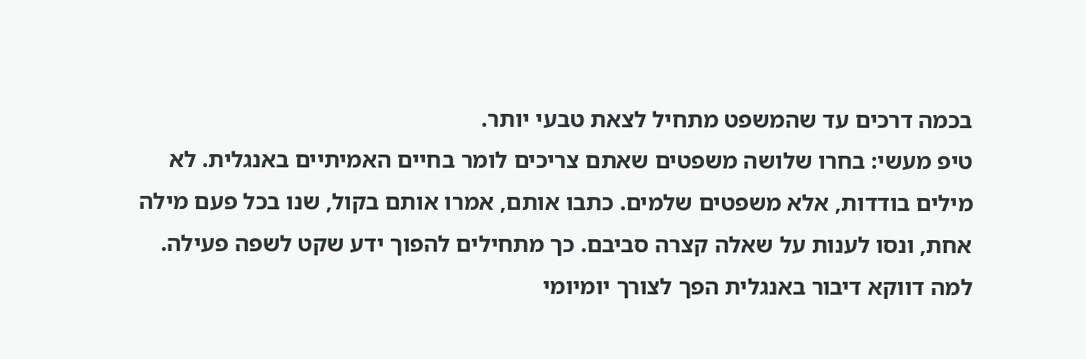בכמה דרכים עד שהמשפט מתחיל לצאת טבעי יותר.
טיפ מעשי: בחרו שלושה משפטים שאתם צריכים לומר בחיים האמיתיים באנגלית. לא מילים בודדות, אלא משפטים שלמים. כתבו אותם, אמרו אותם בקול, שנו בכל פעם מילה אחת, ונסו לענות על שאלה קצרה סביבם. כך מתחילים להפוך ידע שקט לשפה פעילה.
למה דווקא דיבור באנגלית הפך לצורך יומיומי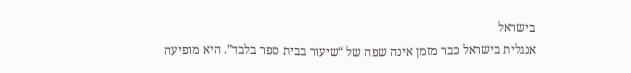בישראל
אנגלית בישראל כבר מזמן אינה שפה של “שיעור בבית ספר בלבד”. היא מופיעה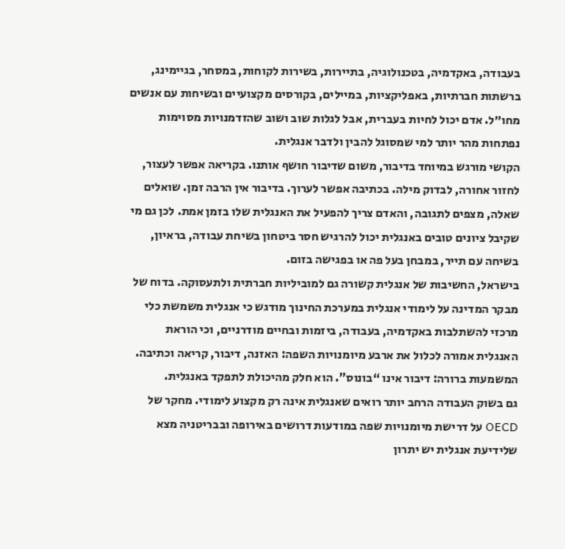בעבודה, באקדמיה, בטכנולוגיה, בתיירות, בשירות לקוחות, במסחר, בגיימינג, ברשתות חברתיות, באפליקציות, במיילים, בקורסים מקצועיים ובשיחות עם אנשים מחו״ל. אדם יכול לחיות בעברית, אבל לגלות שוב ושוב שהזדמנויות מסוימות נפתחות מהר יותר למי שמסוגל להבין ולדבר אנגלית.
הקושי מורגש במיוחד בדיבור, משום שדיבור חושף אותנו. בקריאה אפשר לעצור, לחזור אחורה, לבדוק מילה. בכתיבה אפשר לערוך. בדיבור אין הרבה זמן. שואלים שאלה, מצפים לתגובה, והאדם צריך להפעיל את האנגלית שלו בזמן אמת. לכן גם מי שקיבל ציונים טובים באנגלית יכול להרגיש חסר ביטחון בשיחת עבודה, בראיון, בשיחה עם תייר, במבחן בעל פה או בפגישה בזום.
בישראל, החשיבות של אנגלית קשורה גם למוביליות חברתית ולתעסוקה. בדוח של מבקר המדינה על לימודי אנגלית במערכת החינוך מודגש כי אנגלית משמשת כלי מרכזי להשתלבות באקדמיה, בעבודה, ביזמות ובחיים מודרניים, וכי הוראת האנגלית אמורה לכלול את ארבע מיומנויות השפה: האזנה, דיבור, קריאה וכתיבה. המשמעות ברורה: דיבור אינו “בונוס”. הוא חלק מהיכולת לתפקד באנגלית.
גם בשוק העבודה הרחב יותר רואים שאנגלית אינה רק מקצוע לימודי. מחקר של OECD על דרישת מיומנויות שפה במודעות דרושים באירופה ובבריטניה מצא שלידיעת אנגלית יש יתרון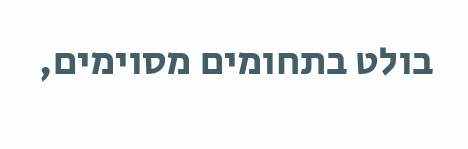בולט בתחומים מסוימים,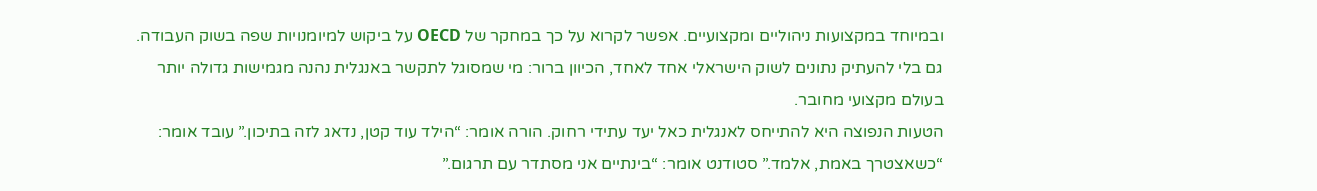ובמיוחד במקצועות ניהוליים ומקצועיים. אפשר לקרוא על כך במחקר של OECD על ביקוש למיומנויות שפה בשוק העבודה. גם בלי להעתיק נתונים לשוק הישראלי אחד לאחד, הכיוון ברור: מי שמסוגל לתקשר באנגלית נהנה מגמישות גדולה יותר בעולם מקצועי מחובר.
הטעות הנפוצה היא להתייחס לאנגלית כאל יעד עתידי רחוק. הורה אומר: “הילד עוד קטן, נדאג לזה בתיכון.” עובד אומר: “כשאצטרך באמת, אלמד.” סטודנט אומר: “בינתיים אני מסתדר עם תרגום.”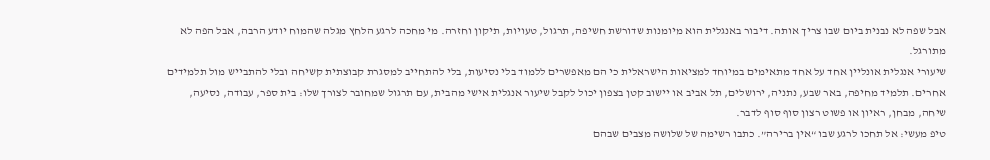אבל שפה לא נבנית ביום שבו צריך אותה. דיבור באנגלית הוא מיומנות שדורשת חשיפה, תרגול, טעויות, תיקון וחזרה. מי מחכה לרגע הלחץ מגלה שהמוח יודע הרבה, אבל הפה לא מתורגל.
שיעורי אנגלית אונליין אחד על אחד מתאימים במיוחד למציאות הישראלית כי הם מאפשרים ללמוד בלי נסיעות, בלי להתחייב למסגרת קבוצתית קשיחה ובלי להתבייש מול תלמידים אחרים. תלמיד מחיפה, באר שבע, נתניה, ירושלים, תל אביב או יישוב קטן בצפון יכול לקבל שיעור אנגלית אישי מהבית, עם תרגול שמחובר לצורך שלו: בית ספר, עבודה, נסיעה, שיחה, מבחן, ראיון או פשוט רצון סוף סוף לדבר.
טיפ מעשי: אל תחכו לרגע שבו “אין ברירה”. כתבו רשימה של שלושה מצבים שבהם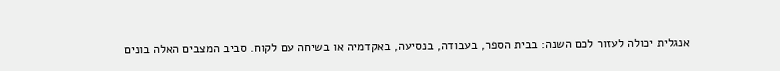אנגלית יכולה לעזור לכם השנה: בבית הספר, בעבודה, בנסיעה, באקדמיה או בשיחה עם לקוח. סביב המצבים האלה בונים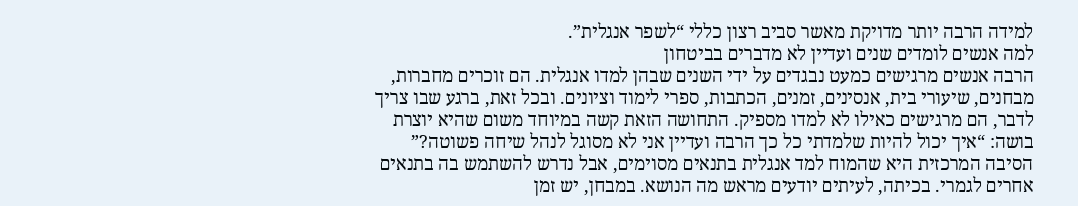למידה הרבה יותר מדויקת מאשר סביב רצון כללי “לשפר אנגלית”.
למה אנשים לומדים שנים ועדיין לא מדברים בביטחון
הרבה אנשים מרגישים כמעט נבגדים על ידי השנים שבהן למדו אנגלית. הם זוכרים מחברות, מבחנים, שיעורי בית, אנסינים, זמנים, הכתבות, ספרי לימוד וציונים. ובכל זאת, ברגע שבו צריך לדבר, הם מרגישים כאילו לא למדו מספיק. התחושה הזאת קשה במיוחד משום שהיא יוצרת בושה: “איך יכול להיות שלמדתי כל כך הרבה ועדיין אני לא מסוגל לנהל שיחה פשוטה?”
הסיבה המרכזית היא שהמוח למד אנגלית בתנאים מסוימים, אבל נדרש להשתמש בה בתנאים אחרים לגמרי. בכיתה, לעיתים יודעים מראש מה הנושא. במבחן, יש זמן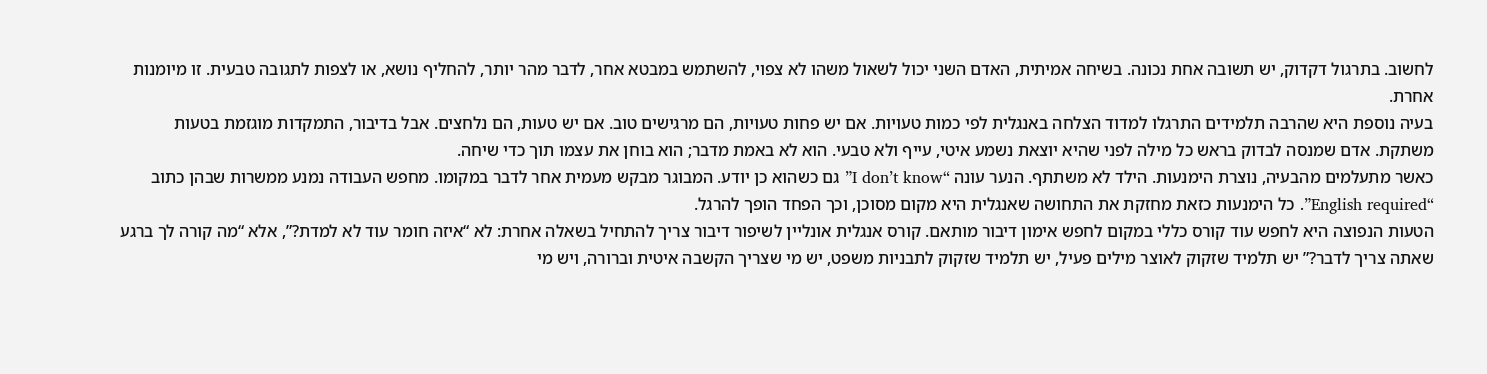לחשוב. בתרגול דקדוק, יש תשובה אחת נכונה. בשיחה אמיתית, האדם השני יכול לשאול משהו לא צפוי, להשתמש במבטא אחר, לדבר מהר יותר, להחליף נושא, או לצפות לתגובה טבעית. זו מיומנות אחרת.
בעיה נוספת היא שהרבה תלמידים התרגלו למדוד הצלחה באנגלית לפי כמות טעויות. אם יש פחות טעויות, הם מרגישים טוב. אם יש טעות, הם נלחצים. אבל בדיבור, התמקדות מוגזמת בטעות משתקת. אדם שמנסה לבדוק בראש כל מילה לפני שהיא יוצאת נשמע איטי, עייף ולא טבעי. הוא לא באמת מדבר; הוא בוחן את עצמו תוך כדי שיחה.
כאשר מתעלמים מהבעיה, נוצרת הימנעות. הילד לא משתתף. הנער עונה “I don’t know” גם כשהוא כן יודע. המבוגר מבקש מעמית אחר לדבר במקומו. מחפש העבודה נמנע ממשרות שבהן כתוב “English required”. כל הימנעות כזאת מחזקת את התחושה שאנגלית היא מקום מסוכן, וכך הפחד הופך להרגל.
הטעות הנפוצה היא לחפש עוד קורס כללי במקום לחפש אימון דיבור מותאם. קורס אנגלית אונליין לשיפור דיבור צריך להתחיל בשאלה אחרת: לא “איזה חומר עוד לא למדת?”, אלא “מה קורה לך ברגע שאתה צריך לדבר?” יש תלמיד שזקוק לאוצר מילים פעיל, יש תלמיד שזקוק לתבניות משפט, יש מי שצריך הקשבה איטית וברורה, ויש מי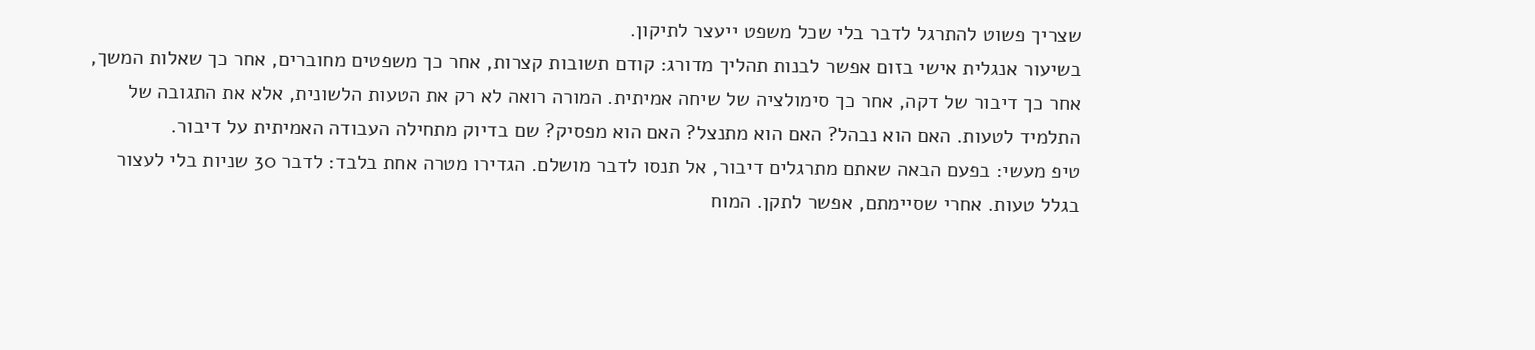שצריך פשוט להתרגל לדבר בלי שכל משפט ייעצר לתיקון.
בשיעור אנגלית אישי בזום אפשר לבנות תהליך מדורג: קודם תשובות קצרות, אחר כך משפטים מחוברים, אחר כך שאלות המשך, אחר כך דיבור של דקה, אחר כך סימולציה של שיחה אמיתית. המורה רואה לא רק את הטעות הלשונית, אלא את התגובה של התלמיד לטעות. האם הוא נבהל? האם הוא מתנצל? האם הוא מפסיק? שם בדיוק מתחילה העבודה האמיתית על דיבור.
טיפ מעשי: בפעם הבאה שאתם מתרגלים דיבור, אל תנסו לדבר מושלם. הגדירו מטרה אחת בלבד: לדבר 30 שניות בלי לעצור בגלל טעות. אחרי שסיימתם, אפשר לתקן. המוח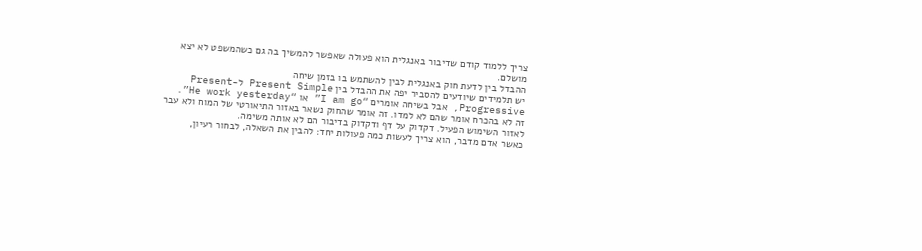צריך ללמוד קודם שדיבור באנגלית הוא פעולה שאפשר להמשיך בה גם כשהמשפט לא יצא מושלם.
ההבדל בין לדעת חוק באנגלית לבין להשתמש בו בזמן שיחה
יש תלמידים שיודעים להסביר יפה את ההבדל בין Present Simple ל-Present Progressive, אבל בשיחה אומרים “I am go” או “He work yesterday”. זה לא בהכרח אומר שהם לא למדו. זה אומר שהחוק נשאר באזור התיאורטי של המוח ולא עבר לאזור השימוש הפעיל. דקדוק על דף ודקדוק בדיבור הם לא אותה משימה.
כאשר אדם מדבר, הוא צריך לעשות כמה פעולות יחד: להבין את השאלה, לבחור רעיון,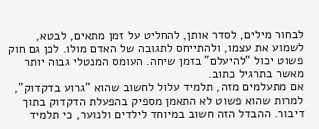לבחור מילים, לסדר אותן, להחליט על זמן מתאים, לבטא, לשמוע את עצמו, ולהתייחס לתגובה של האדם מולו. לכן גם חוק פשוט יכול “להיעלם” בזמן שיחה. העומס המנטלי גבוה יותר מאשר בתרגיל כתוב.
אם מתעלמים מזה, תלמיד עלול לחשוב שהוא “גרוע בדקדוק”, למרות שהוא פשוט לא התאמן מספיק בהפעלת הדקדוק בתוך דיבור. ההבדל הזה חשוב במיוחד לילדים ולנוער, כי תלמיד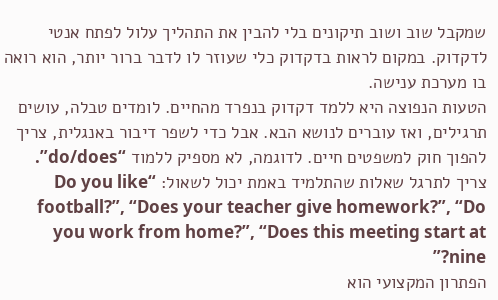שמקבל שוב ושוב תיקונים בלי להבין את התהליך עלול לפתח אנטי לדקדוק. במקום לראות בדקדוק כלי שעוזר לו לדבר ברור יותר, הוא רואה בו מערכת ענישה.
הטעות הנפוצה היא ללמד דקדוק בנפרד מהחיים. לומדים טבלה, עושים תרגילים, ואז עוברים לנושא הבא. אבל כדי לשפר דיבור באנגלית, צריך להפוך חוק למשפטים חיים. לדוגמה, לא מספיק ללמוד “do/does”. צריך לתרגל שאלות שהתלמיד באמת יכול לשאול: “Do you like football?”, “Does your teacher give homework?”, “Do you work from home?”, “Does this meeting start at nine?”
הפתרון המקצועי הוא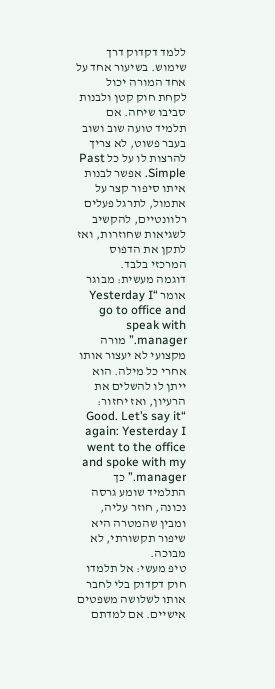ללמד דקדוק דרך שימוש. בשיעור אחד על אחד המורה יכול לקחת חוק קטן ולבנות סביבו שיחה. אם תלמיד טועה שוב ושוב בעבר פשוט, לא צריך להרצות לו על כל Past Simple. אפשר לבנות איתו סיפור קצר על אתמול, לתרגל פעלים רלוונטיים, להקשיב לשגיאות שחוזרות, ואז לתקן את הדפוס המרכזי בלבד.
דוגמה מעשית: מבוגר אומר “Yesterday I go to office and speak with manager.” מורה מקצועי לא יעצור אותו אחרי כל מילה. הוא ייתן לו להשלים את הרעיון, ואז יחזור: “Good. Let’s say it again: Yesterday I went to the office and spoke with my manager.” כך התלמיד שומע גרסה נכונה, חוזר עליה, ומבין שהמטרה היא שיפור תקשורתי, לא מבוכה.
טיפ מעשי: אל תלמדו חוק דקדוק בלי לחבר אותו לשלושה משפטים אישיים. אם למדתם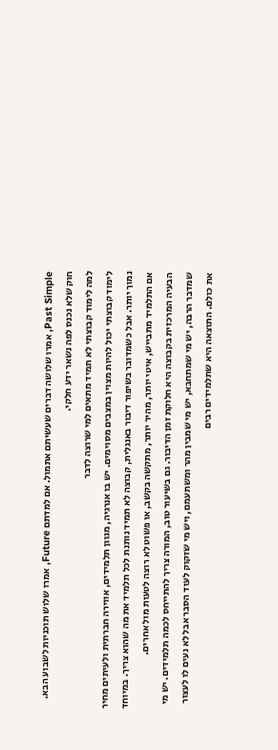Past Simple, אמרו שלושה דברים שעשיתם אתמול. אם למדתם Future, אמרו שלוש תוכניות לשבוע הבא. חוק שלא נכנס לפה נשאר ידע חלקי.
למה לימוד קבוצתי לא תמיד מתאים למי שרוצה לדבר
לימוד קבוצתי יכול להיות מצוין במצבים מסוימים. יש בו אנרגיה, מגוון תלמידים, אווירה חברתית ולעיתים מחיר נמוך יותר. אבל כשמדובר בשיפור דיבור באנגלית, קבוצה לא תמיד נותנת לכל תלמיד את מה שהוא צריך. במיוחד אם התלמיד מתבייש, איטי יותר, מהיר יותר, מתקשה בקשב, או פשוט לא רוצה לטעות מול אחרים.
הבעיה המרכזית בקבוצה היא חלוקת זמן הדיבור. גם בשיעור טוב, המורה צריך להתייחס לכמה תלמידים. יש מי שמדבר הרבה, יש מי שמתחבא, יש מי שמבין מהר ומשתעמם, ויש מי שזקוק לעוד הסבר אבל לא נעים לו לעצור את כולם. התוצאה היא שתלמידים רבים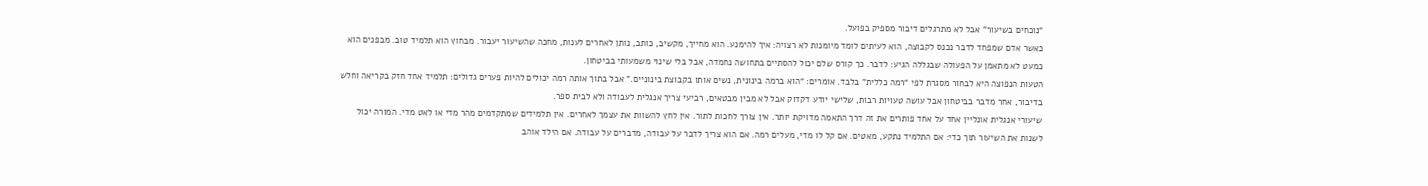“נוכחים בשיעור” אבל לא מתרגלים דיבור מספיק בפועל.
כאשר אדם שמפחד לדבר נכנס לקבוצה, הוא לעיתים לומד מיומנות לא רצויה: איך להימנע. הוא מחייך, מקשיב, כותב, נותן לאחרים לענות, מחכה שהשיעור יעבור. מבחוץ הוא תלמיד טוב. מבפנים הוא כמעט לא מתאמן על הפעולה שבגללה הגיע: לדבר. כך קורס שלם יכול להסתיים בתחושה נחמדה, אבל בלי שינוי משמעותי בביטחון.
הטעות הנפוצה היא לבחור מסגרת לפי “רמה כללית” בלבד. אומרים: “הוא ברמה בינונית, נשים אותו בקבוצת בינוניים.” אבל בתוך אותה רמה יכולים להיות פערים גדולים: תלמיד אחד חזק בקריאה וחלש בדיבור, אחר מדבר בביטחון אבל עושה טעויות רבות, שלישי יודע דקדוק אבל לא מבין מבטאים, רביעי צריך אנגלית לעבודה ולא לבית ספר.
שיעורי אנגלית אונליין אחד על אחד פותרים את זה דרך התאמה מדויקת יותר. אין צורך לחכות לתור. אין לחץ להשוות את עצמך לאחרים. אין תלמידים שמתקדמים מהר מדי או לאט מדי. המורה יכול לשנות את השיעור תוך כדי: אם התלמיד נתקע, מאטים. אם קל לו מדי, מעלים רמה. אם הוא צריך לדבר על עבודה, מדברים על עבודה. אם הילד אוהב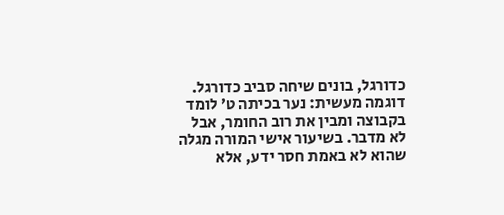כדורגל, בונים שיחה סביב כדורגל.
דוגמה מעשית: נער בכיתה ט׳ לומד בקבוצה ומבין את רוב החומר, אבל לא מדבר. בשיעור אישי המורה מגלה שהוא לא באמת חסר ידע, אלא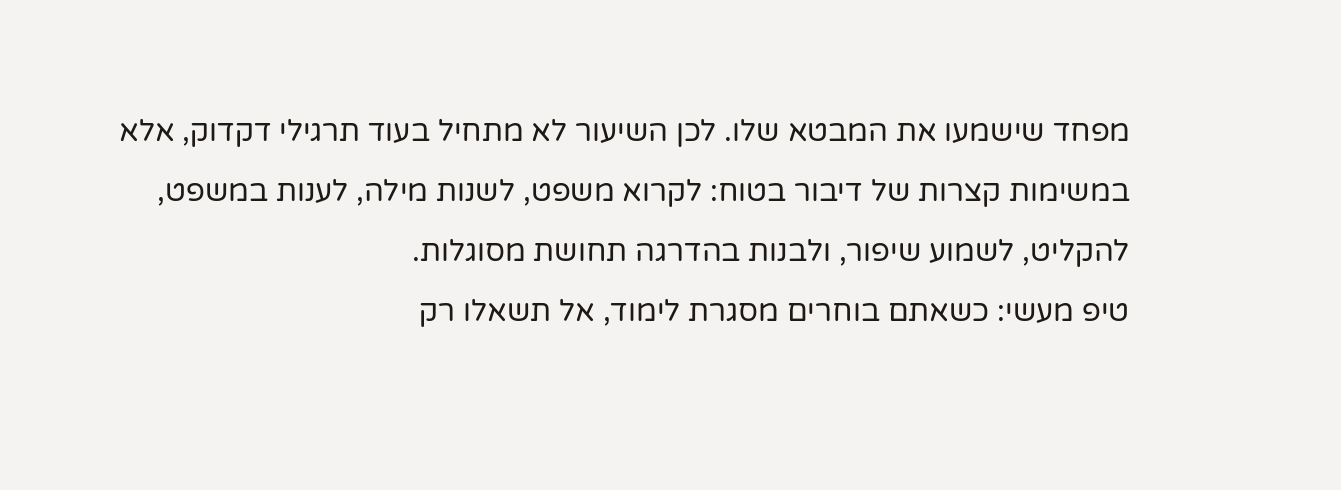מפחד שישמעו את המבטא שלו. לכן השיעור לא מתחיל בעוד תרגילי דקדוק, אלא במשימות קצרות של דיבור בטוח: לקרוא משפט, לשנות מילה, לענות במשפט, להקליט, לשמוע שיפור, ולבנות בהדרגה תחושת מסוגלות.
טיפ מעשי: כשאתם בוחרים מסגרת לימוד, אל תשאלו רק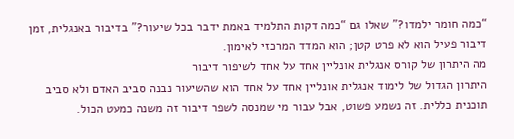“כמה חומר ילמדו?” שאלו גם “כמה דקות התלמיד באמת ידבר בכל שיעור?” בדיבור באנגלית, זמן דיבור פעיל הוא לא פרט קטן; הוא המדד המרכזי לאימון.
מה היתרון של קורס אנגלית אונליין אחד על אחד לשיפור דיבור
היתרון הגדול של לימוד אנגלית אונליין אחד על אחד הוא שהשיעור נבנה סביב האדם ולא סביב תוכנית כללית. זה נשמע פשוט, אבל עבור מי שמנסה לשפר דיבור זה משנה כמעט הכול.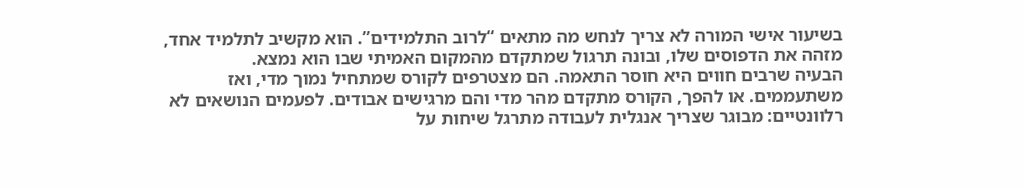בשיעור אישי המורה לא צריך לנחש מה מתאים “לרוב התלמידים”. הוא מקשיב לתלמיד אחד, מזהה את הדפוסים שלו, ובונה תרגול שמתקדם מהמקום האמיתי שבו הוא נמצא.
הבעיה שרבים חווים היא חוסר התאמה. הם מצטרפים לקורס שמתחיל נמוך מדי, ואז משתעממים. או להפך, הקורס מתקדם מהר מדי והם מרגישים אבודים. לפעמים הנושאים לא רלוונטיים: מבוגר שצריך אנגלית לעבודה מתרגל שיחות על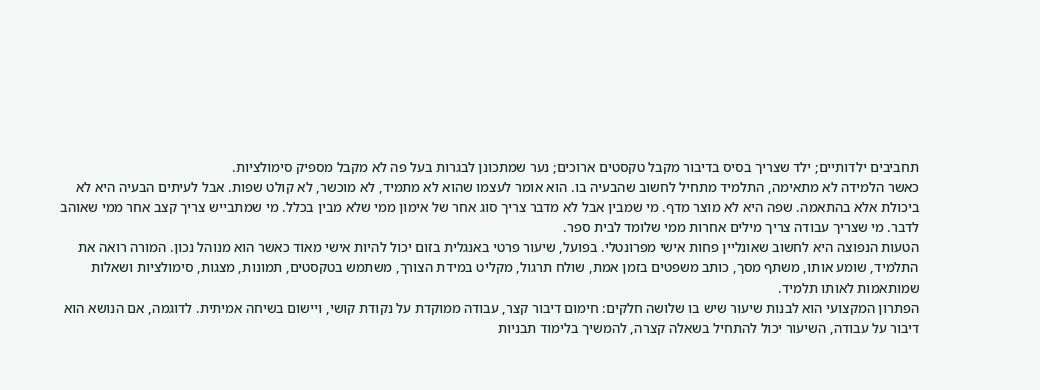תחביבים ילדותיים; ילד שצריך בסיס בדיבור מקבל טקסטים ארוכים; נער שמתכונן לבגרות בעל פה לא מקבל מספיק סימולציות.
כאשר הלמידה לא מתאימה, התלמיד מתחיל לחשוב שהבעיה בו. הוא אומר לעצמו שהוא לא מתמיד, לא מוכשר, לא קולט שפות. אבל לעיתים הבעיה היא לא ביכולת אלא בהתאמה. שפה היא לא מוצר מדף. מי שמבין אבל לא מדבר צריך סוג אחר של אימון ממי שלא מבין בכלל. מי שמתבייש צריך קצב אחר ממי שאוהב לדבר. מי שצריך עבודה צריך מילים אחרות ממי שלומד לבית ספר.
הטעות הנפוצה היא לחשוב שאונליין פחות אישי מפרונטלי. בפועל, שיעור פרטי באנגלית בזום יכול להיות אישי מאוד כאשר הוא מנוהל נכון. המורה רואה את התלמיד, שומע אותו, משתף מסך, כותב משפטים בזמן אמת, שולח תרגול, מקליט במידת הצורך, משתמש בטקסטים, תמונות, מצגות, סימולציות ושאלות שמותאמות לאותו תלמיד.
הפתרון המקצועי הוא לבנות שיעור שיש בו שלושה חלקים: חימום דיבור קצר, עבודה ממוקדת על נקודת קושי, ויישום בשיחה אמיתית. לדוגמה, אם הנושא הוא דיבור על עבודה, השיעור יכול להתחיל בשאלה קצרה, להמשיך בלימוד תבניות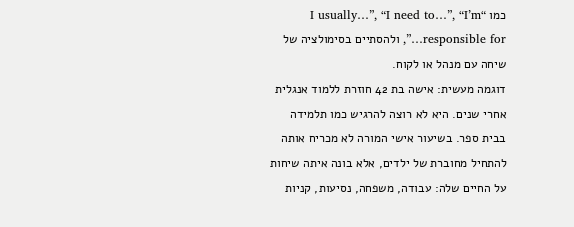כמו “I usually…”, “I need to…”, “I’m responsible for…”, ולהסתיים בסימולציה של שיחה עם מנהל או לקוח.
דוגמה מעשית: אישה בת 42 חוזרת ללמוד אנגלית אחרי שנים. היא לא רוצה להרגיש כמו תלמידה בבית ספר. בשיעור אישי המורה לא מכריח אותה להתחיל מחוברת של ילדים, אלא בונה איתה שיחות על החיים שלה: עבודה, משפחה, נסיעות, קניות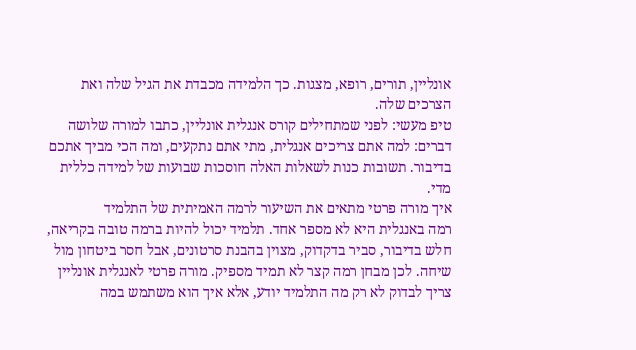אונליין, תורים, רופא, מצגות. כך הלמידה מכבדת את הגיל שלה ואת הצרכים שלה.
טיפ מעשי: לפני שמתחילים קורס אנגלית אונליין, כתבו למורה שלושה דברים: למה אתם צריכים אנגלית, מתי אתם נתקעים, ומה הכי מביך אתכם בדיבור. תשובות כנות לשאלות האלה חוסכות שבועות של למידה כללית מדי.
איך מורה פרטי מתאים את השיעור לרמה האמיתית של התלמיד
רמה באנגלית היא לא מספר אחד. תלמיד יכול להיות ברמה טובה בקריאה, חלש בדיבור, סביר בדקדוק, מצוין בהבנת סרטונים, אבל חסר ביטחון מול שיחה. לכן מבחן רמה קצר לא תמיד מספיק. מורה פרטי לאנגלית אונליין צריך לבדוק לא רק מה התלמיד יודע, אלא איך הוא משתמש במה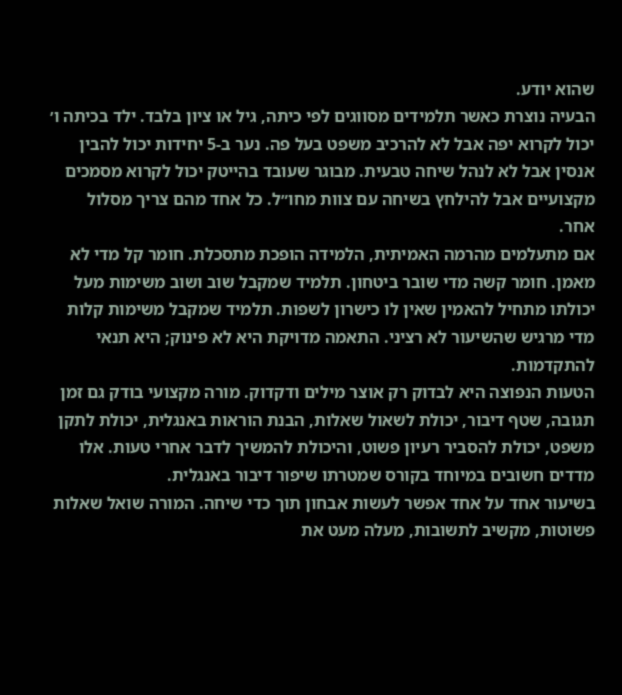שהוא יודע.
הבעיה נוצרת כאשר תלמידים מסווגים לפי כיתה, גיל או ציון בלבד. ילד בכיתה ו׳ יכול לקרוא יפה אבל לא להרכיב משפט בעל פה. נער ב-5 יחידות יכול להבין אנסין אבל לא לנהל שיחה טבעית. מבוגר שעובד בהייטק יכול לקרוא מסמכים מקצועיים אבל להילחץ בשיחה עם צוות מחו״ל. כל אחד מהם צריך מסלול אחר.
אם מתעלמים מהרמה האמיתית, הלמידה הופכת מתסכלת. חומר קל מדי לא מאמן. חומר קשה מדי שובר ביטחון. תלמיד שמקבל שוב ושוב משימות מעל יכולתו מתחיל להאמין שאין לו כישרון לשפות. תלמיד שמקבל משימות קלות מדי מרגיש שהשיעור לא רציני. התאמה מדויקת היא לא פינוק; היא תנאי להתקדמות.
הטעות הנפוצה היא לבדוק רק אוצר מילים ודקדוק. מורה מקצועי בודק גם זמן תגובה, שטף דיבור, יכולת לשאול שאלות, הבנת הוראות באנגלית, יכולת לתקן משפט, יכולת להסביר רעיון פשוט, והיכולת להמשיך לדבר אחרי טעות. אלו מדדים חשובים במיוחד בקורס שמטרתו שיפור דיבור באנגלית.
בשיעור אחד על אחד אפשר לעשות אבחון תוך כדי שיחה. המורה שואל שאלות פשוטות, מקשיב לתשובות, מעלה מעט את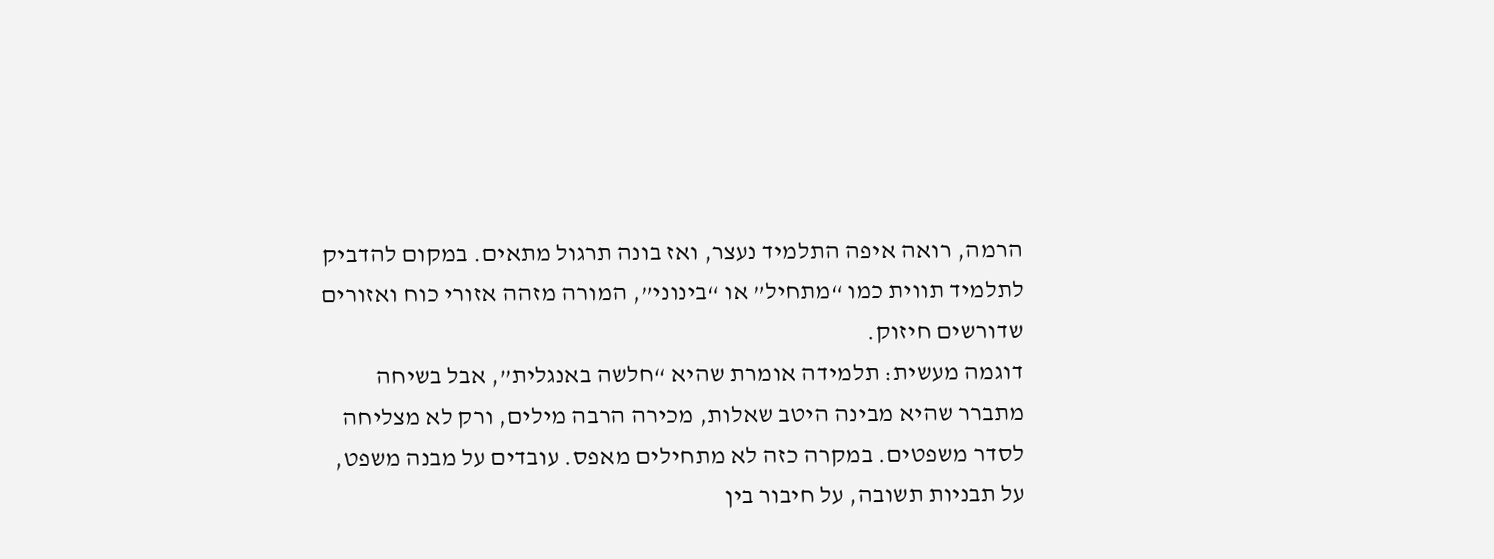הרמה, רואה איפה התלמיד נעצר, ואז בונה תרגול מתאים. במקום להדביק לתלמיד תווית כמו “מתחיל” או “בינוני”, המורה מזהה אזורי כוח ואזורים שדורשים חיזוק.
דוגמה מעשית: תלמידה אומרת שהיא “חלשה באנגלית”, אבל בשיחה מתברר שהיא מבינה היטב שאלות, מכירה הרבה מילים, ורק לא מצליחה לסדר משפטים. במקרה כזה לא מתחילים מאפס. עובדים על מבנה משפט, על תבניות תשובה, על חיבור בין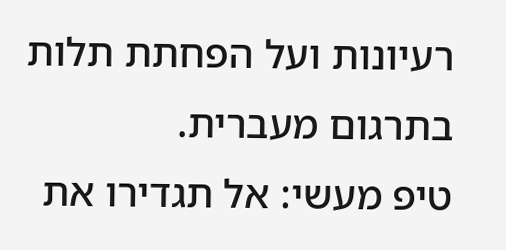רעיונות ועל הפחתת תלות בתרגום מעברית.
טיפ מעשי: אל תגדירו את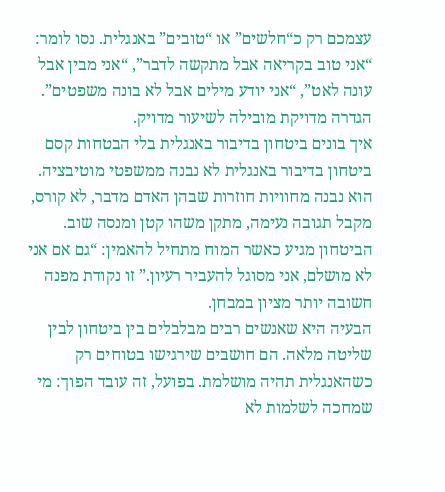עצמכם רק כ“חלשים” או “טובים” באנגלית. נסו לומר: “אני טוב בקריאה אבל מתקשה לדבר”, “אני מבין אבל עונה לאט”, “אני יודע מילים אבל לא בונה משפטים”. הגדרה מדויקת מובילה לשיעור מדויק.
איך בונים ביטחון בדיבור באנגלית בלי הבטחות קסם
ביטחון בדיבור באנגלית לא נבנה ממשפטי מוטיבציה. הוא נבנה מחוויות חוזרות שבהן האדם מדבר, לא קורס, מקבל תגובה נעימה, מתקן משהו קטן ומנסה שוב. הביטחון מגיע כאשר המוח מתחיל להאמין: “גם אם אני לא מושלם, אני מסוגל להעביר רעיון.” זו נקודת מפנה חשובה יותר מציון במבחן.
הבעיה היא שאנשים רבים מבלבלים בין ביטחון לבין שליטה מלאה. הם חושבים שירגישו בטוחים רק כשהאנגלית תהיה מושלמת. בפועל, זה עובד הפוך: מי שמחכה לשלמות לא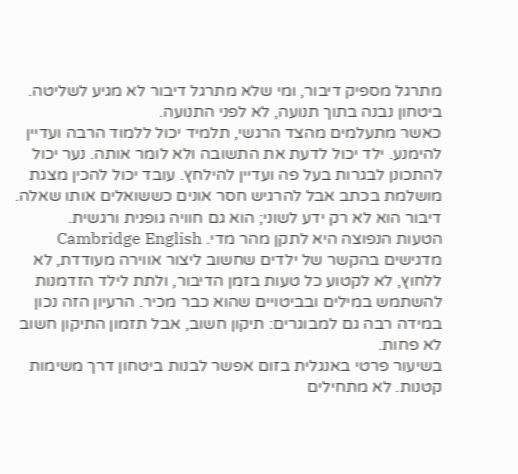מתרגל מספיק דיבור, ומי שלא מתרגל דיבור לא מגיע לשליטה. ביטחון נבנה בתוך תנועה, לא לפני התנועה.
כאשר מתעלמים מהצד הרגשי, תלמיד יכול ללמוד הרבה ועדיין להימנע. ילד יכול לדעת את התשובה ולא לומר אותה. נער יכול להתכונן לבגרות בעל פה ועדיין להילחץ. עובד יכול להכין מצגת מושלמת בכתב אבל להרגיש חסר אונים כששואלים אותו שאלה. דיבור הוא לא רק ידע לשוני; הוא גם חוויה גופנית ורגשית.
הטעות הנפוצה היא לתקן מהר מדי. Cambridge English מדגישים בהקשר של ילדים שחשוב ליצור אווירה מעודדת, לא ללחוץ, לא לקטוע כל טעות בזמן הדיבור, ולתת לילד הזדמנות להשתמש במילים ובביטויים שהוא כבר מכיר. הרעיון הזה נכון במידה רבה גם למבוגרים: תיקון חשוב, אבל תזמון התיקון חשוב לא פחות.
בשיעור פרטי באנגלית בזום אפשר לבנות ביטחון דרך משימות קטנות. לא מתחילים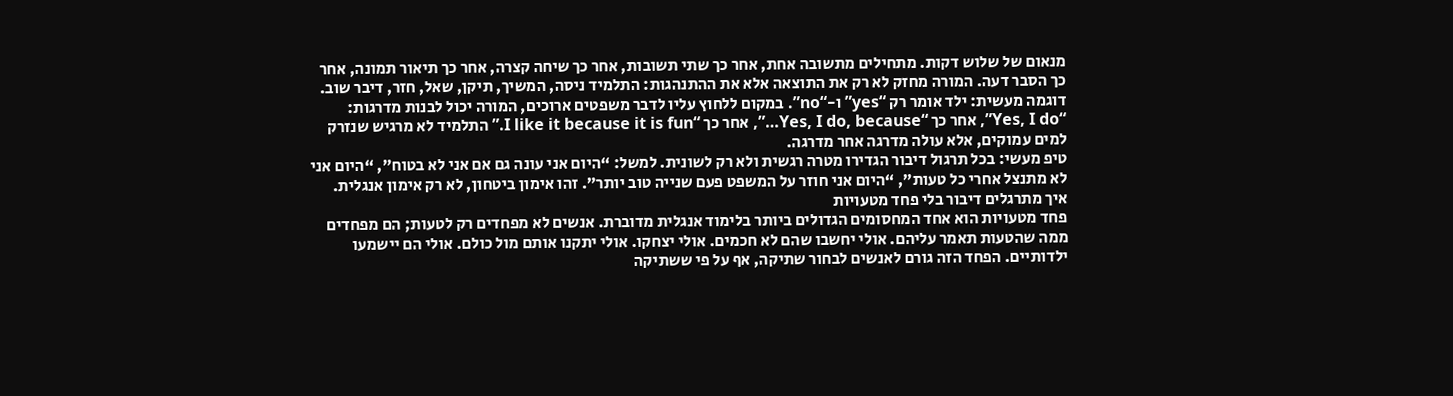מנאום של שלוש דקות. מתחילים מתשובה אחת, אחר כך שתי תשובות, אחר כך שיחה קצרה, אחר כך תיאור תמונה, אחר כך הסבר דעה. המורה מחזק לא רק את התוצאה אלא את ההתנהגות: התלמיד ניסה, המשיך, תיקן, שאל, חזר, דיבר שוב.
דוגמה מעשית: ילד אומר רק “yes” ו-“no”. במקום ללחוץ עליו לדבר משפטים ארוכים, המורה יכול לבנות מדרגות: “Yes, I do”, אחר כך “Yes, I do, because…”, אחר כך “I like it because it is fun.” התלמיד לא מרגיש שנזרק למים עמוקים, אלא עולה מדרגה אחר מדרגה.
טיפ מעשי: בכל תרגול דיבור הגדירו מטרה רגשית ולא רק לשונית. למשל: “היום אני עונה גם אם אני לא בטוח”, “היום אני לא מתנצל אחרי כל טעות”, “היום אני חוזר על המשפט פעם שנייה טוב יותר”. זהו אימון ביטחון, לא רק אימון אנגלית.
איך מתרגלים דיבור בלי פחד מטעויות
פחד מטעויות הוא אחד המחסומים הגדולים ביותר בלימוד אנגלית מדוברת. אנשים לא מפחדים רק לטעות; הם מפחדים ממה שהטעות תאמר עליהם. אולי יחשבו שהם לא חכמים. אולי יצחקו. אולי יתקנו אותם מול כולם. אולי הם יישמעו ילדותיים. הפחד הזה גורם לאנשים לבחור שתיקה, אף על פי ששתיקה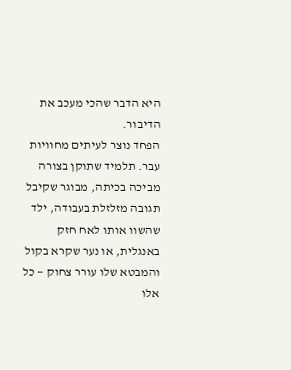היא הדבר שהכי מעכב את הדיבור.
הפחד נוצר לעיתים מחוויות עבר. תלמיד שתוקן בצורה מביכה בכיתה, מבוגר שקיבל תגובה מזלזלת בעבודה, ילד שהשוו אותו לאח חזק באנגלית, או נער שקרא בקול והמבטא שלו עורר צחוק — כל אלו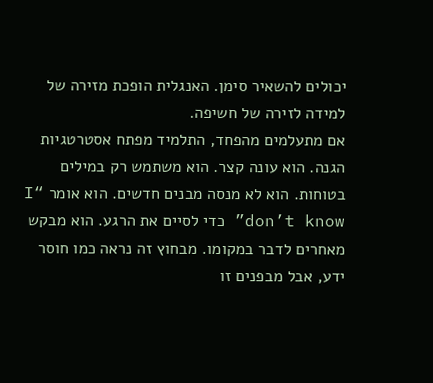יכולים להשאיר סימן. האנגלית הופכת מזירה של למידה לזירה של חשיפה.
אם מתעלמים מהפחד, התלמיד מפתח אסטרטגיות הגנה. הוא עונה קצר. הוא משתמש רק במילים בטוחות. הוא לא מנסה מבנים חדשים. הוא אומר “I don’t know” כדי לסיים את הרגע. הוא מבקש מאחרים לדבר במקומו. מבחוץ זה נראה כמו חוסר ידע, אבל מבפנים זו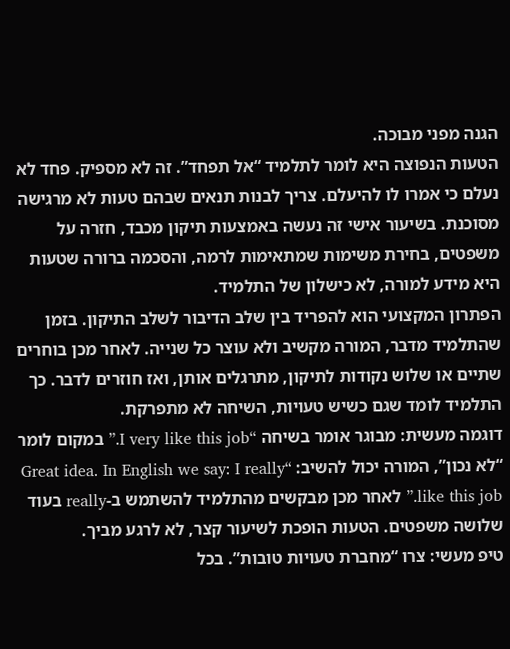הגנה מפני מבוכה.
הטעות הנפוצה היא לומר לתלמיד “אל תפחד”. זה לא מספיק. פחד לא נעלם כי אמרו לו להיעלם. צריך לבנות תנאים שבהם טעות לא מרגישה מסוכנת. בשיעור אישי זה נעשה באמצעות תיקון מכבד, חזרה על משפטים, בחירת משימות שמתאימות לרמה, והסכמה ברורה שטעות היא מידע למורה, לא כישלון של התלמיד.
הפתרון המקצועי הוא להפריד בין שלב הדיבור לשלב התיקון. בזמן שהתלמיד מדבר, המורה מקשיב ולא עוצר כל שנייה. לאחר מכן בוחרים שתיים או שלוש נקודות לתיקון, מתרגלים אותן, ואז חוזרים לדבר. כך התלמיד לומד שגם כשיש טעויות, השיחה לא מתפרקת.
דוגמה מעשית: מבוגר אומר בשיחה “I very like this job.” במקום לומר “לא נכון”, המורה יכול להשיב: “Great idea. In English we say: I really like this job.” לאחר מכן מבקשים מהתלמיד להשתמש ב-really בעוד שלושה משפטים. הטעות הופכת לשיעור קצר, לא לרגע מביך.
טיפ מעשי: צרו “מחברת טעויות טובות”. בכל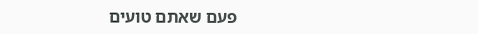פעם שאתם טועים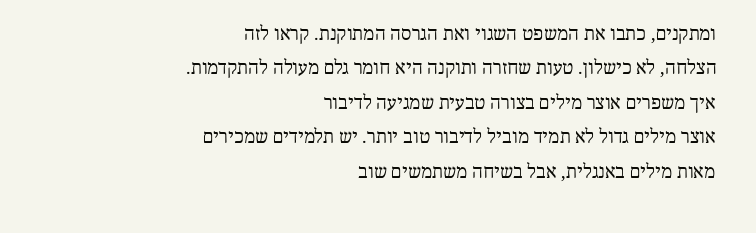ומתקנים, כתבו את המשפט השגוי ואת הגרסה המתוקנת. קראו לזה הצלחה, לא כישלון. טעות שחזרה ותוקנה היא חומר גלם מעולה להתקדמות.
איך משפרים אוצר מילים בצורה טבעית שמגיעה לדיבור
אוצר מילים גדול לא תמיד מוביל לדיבור טוב יותר. יש תלמידים שמכירים מאות מילים באנגלית, אבל בשיחה משתמשים שוב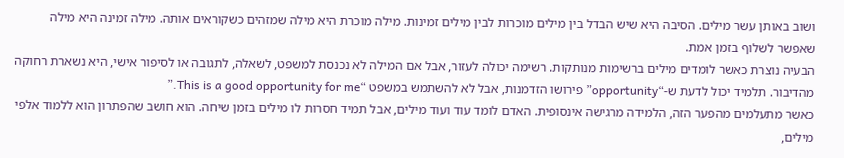ושוב באותן עשר מילים. הסיבה היא שיש הבדל בין מילים מוכרות לבין מילים זמינות. מילה מוכרת היא מילה שמזהים כשקוראים אותה. מילה זמינה היא מילה שאפשר לשלוף בזמן אמת.
הבעיה נוצרת כאשר לומדים מילים ברשימות מנותקות. רשימה יכולה לעזור, אבל אם המילה לא נכנסת למשפט, לשאלה, לתגובה או לסיפור אישי, היא נשארת רחוקה מהדיבור. תלמיד יכול לדעת ש-“opportunity” פירושו הזדמנות, אבל לא להשתמש במשפט “This is a good opportunity for me.”
כאשר מתעלמים מהפער הזה, הלמידה מרגישה אינסופית. האדם לומד עוד ועוד מילים, אבל תמיד חסרות לו מילים בזמן שיחה. הוא חושב שהפתרון הוא ללמוד אלפי מילים,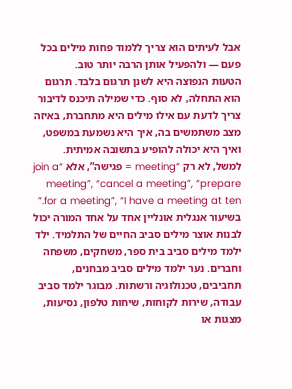אבל לעיתים הוא צריך ללמוד פחות מילים בכל פעם — ולהפעיל אותן הרבה יותר טוב.
הטעות הנפוצה היא לשנן תרגום בלבד. תרגום הוא התחלה, לא סוף. כדי שמילה תיכנס לדיבור צריך לדעת עם אילו מילים היא מתחברת, באיזה מצב משתמשים בה, איך היא נשמעת במשפט, ואיך היא יכולה להופיע בתשובה אמיתית. למשל, לא רק “meeting = פגישה”, אלא “join a meeting”, “cancel a meeting”, “prepare for a meeting”, “I have a meeting at ten.”
בשיעור אנגלית אונליין אחד על אחד המורה יכול לבנות אוצר מילים סביב החיים של התלמיד. ילד ילמד מילים סביב בית ספר, משחקים, משפחה וחברים. נער ילמד מילים סביב מבחנים, תחביבים, טכנולוגיה ורשתות. מבוגר ילמד סביב עבודה, שירות לקוחות, שיחות טלפון, נסיעות, מצגות או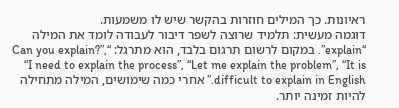ראיונות. כך המילים חוזרות בהקשר שיש לו משמעות.
דוגמה מעשית: תלמיד שרוצה לשפר דיבור לעבודה לומד את המילה “explain”. במקום לרשום תרגום בלבד, הוא מתרגל: “Can you explain?”, “I need to explain the process”, “Let me explain the problem”, “It is difficult to explain in English.” אחרי כמה שימושים, המילה מתחילה להיות זמינה יותר.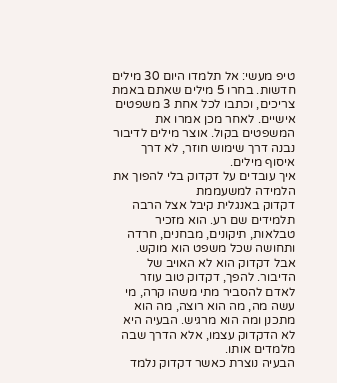טיפ מעשי: אל תלמדו היום 30 מילים חדשות. בחרו 5 מילים שאתם באמת צריכים, וכתבו לכל אחת 3 משפטים אישיים. לאחר מכן אמרו את המשפטים בקול. אוצר מילים לדיבור נבנה דרך שימוש חוזר, לא דרך איסוף מילים.
איך עובדים על דקדוק בלי להפוך את הלמידה למשעממת
דקדוק באנגלית קיבל אצל הרבה תלמידים שם רע. הוא מזכיר טבלאות, תיקונים, מבחנים, חרדה ותחושה שכל משפט הוא מוקש. אבל דקדוק הוא לא האויב של הדיבור. להפך, דקדוק טוב עוזר לאדם להסביר מתי משהו קרה, מי עשה מה, מה הוא רוצה, מה הוא מתכנן ומה הוא מרגיש. הבעיה היא לא הדקדוק עצמו, אלא הדרך שבה מלמדים אותו.
הבעיה נוצרת כאשר דקדוק נלמד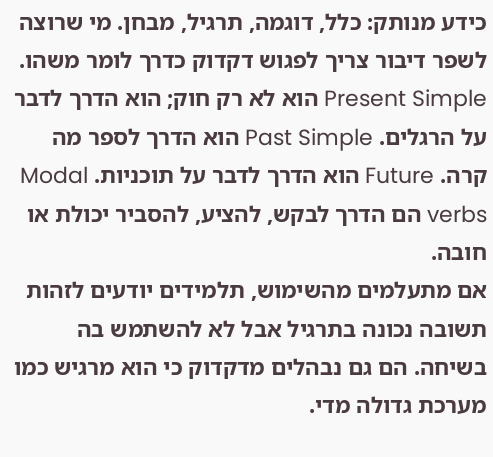כידע מנותק: כלל, דוגמה, תרגיל, מבחן. מי שרוצה לשפר דיבור צריך לפגוש דקדוק כדרך לומר משהו. Present Simple הוא לא רק חוק; הוא הדרך לדבר על הרגלים. Past Simple הוא הדרך לספר מה קרה. Future הוא הדרך לדבר על תוכניות. Modal verbs הם הדרך לבקש, להציע, להסביר יכולת או חובה.
אם מתעלמים מהשימוש, תלמידים יודעים לזהות תשובה נכונה בתרגיל אבל לא להשתמש בה בשיחה. הם גם נבהלים מדקדוק כי הוא מרגיש כמו מערכת גדולה מדי.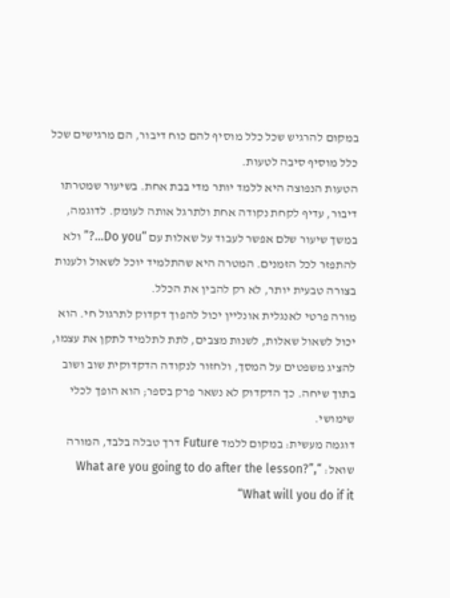במקום להרגיש שכל כלל מוסיף להם כוח דיבור, הם מרגישים שכל כלל מוסיף סיבה לטעות.
הטעות הנפוצה היא ללמד יותר מדי בבת אחת. בשיעור שמטרתו דיבור, עדיף לקחת נקודה אחת ולתרגל אותה לעומק. לדוגמה, במשך שיעור שלם אפשר לעבוד על שאלות עם “Do you…?” ולא להתפזר לכל הזמנים. המטרה היא שהתלמיד יוכל לשאול ולענות בצורה טבעית יותר, לא רק להבין את הכלל.
מורה פרטי לאנגלית אונליין יכול להפוך דקדוק לתרגול חי. הוא יכול לשאול שאלות, לשנות מצבים, לתת לתלמיד לתקן את עצמו, להציג משפטים על המסך, ולחזור לנקודה הדקדוקית שוב ושוב בתוך שיחה. כך הדקדוק לא נשאר פרק בספר; הוא הופך לכלי שימושי.
דוגמה מעשית: במקום ללמד Future דרך טבלה בלבד, המורה שואל: “What are you going to do after the lesson?”, “What will you do if it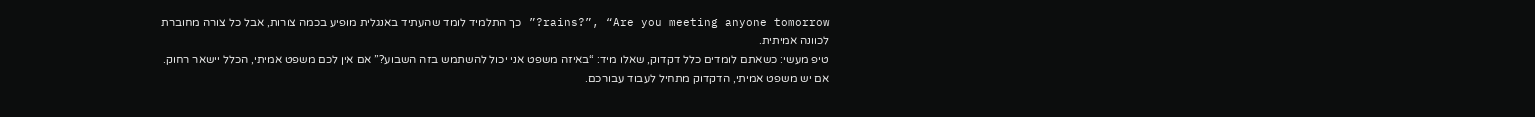rains?”, “Are you meeting anyone tomorrow?” כך התלמיד לומד שהעתיד באנגלית מופיע בכמה צורות, אבל כל צורה מחוברת לכוונה אמיתית.
טיפ מעשי: כשאתם לומדים כלל דקדוק, שאלו מיד: “באיזה משפט אני יכול להשתמש בזה השבוע?” אם אין לכם משפט אמיתי, הכלל יישאר רחוק. אם יש משפט אמיתי, הדקדוק מתחיל לעבוד עבורכם.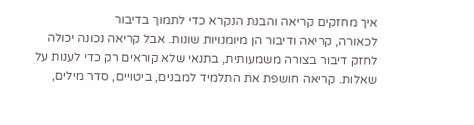איך מחזקים קריאה והבנת הנקרא כדי לתמוך בדיבור
לכאורה, קריאה ודיבור הן מיומנויות שונות. אבל קריאה נכונה יכולה לחזק דיבור בצורה משמעותית, בתנאי שלא קוראים רק כדי לענות על שאלות. קריאה חושפת את התלמיד למבנים, ביטויים, סדר מילים,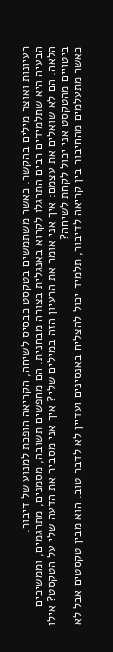רעיונות ואוצר מילים בהקשר. כאשר משתמשים בטקסט כבסיס לשיחה, הקריאה הופכת למנוע של דיבור.
הבעיה היא שתלמידים רבים התרגלו לקרוא באנגלית בצורה מבחנית. הם מחפשים תשובה, מסמנים, מתרגמים, וממשיכים הלאה. הם לא שואלים את עצמם: איך אני אומר את הרעיון הזה במילים שלי? איך אני מסביר את הדעה שלי על הטקסט? אילו ביטויים מהטקסט אני יכול לקחת לשיחה?
כאשר מתעלמים מהחיבור בין קריאה לדיבור, תלמיד יכול להצליח באנסינים ועדיין לא לדבר טוב. הוא מבין טקסטים אבל לא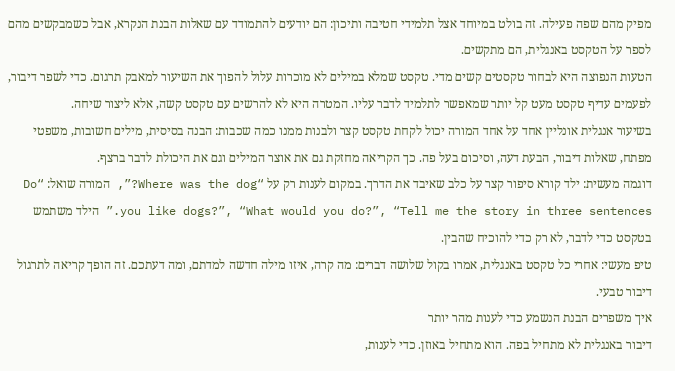מפיק מהם שפה פעילה. זה בולט במיוחד אצל תלמידי חטיבה ותיכון: הם יודעים להתמודד עם שאלות הבנת הנקרא, אבל כשמבקשים מהם לספר על הטקסט באנגלית, הם מתקשים.
הטעות הנפוצה היא לבחור טקסטים קשים מדי. טקסט שמלא במילים לא מוכרות עלול להפוך את השיעור למאבק תרגום. כדי לשפר דיבור, לפעמים עדיף טקסט מעט קל יותר שמאפשר לתלמיד לדבר עליו. המטרה היא לא להרשים עם טקסט קשה, אלא ליצור שיחה.
בשיעור אנגלית אונליין אחד על אחד המורה יכול לקחת טקסט קצר ולבנות ממנו כמה שכבות: הבנה בסיסית, מילים חשובות, משפטי מפתח, שאלות דיבור, הבעת דעה, וסיכום בעל פה. כך הקריאה מחזקת גם את אוצר המילים וגם את היכולת לדבר ברצף.
דוגמה מעשית: ילד קורא סיפור קצר על כלב שאיבד את הדרך. במקום לענות רק על “Where was the dog?”, המורה שואל: “Do you like dogs?”, “What would you do?”, “Tell me the story in three sentences.” הילד משתמש בטקסט כדי לדבר, לא רק כדי להוכיח שהבין.
טיפ מעשי: אחרי כל טקסט באנגלית, אמרו בקול שלושה דברים: מה קרה, איזו מילה חדשה למדתם, ומה דעתכם. זה הופך קריאה לתרגול דיבור טבעי.
איך משפרים הבנת הנשמע כדי לענות מהר יותר
דיבור באנגלית לא מתחיל בפה. הוא מתחיל באוזן. כדי לענות,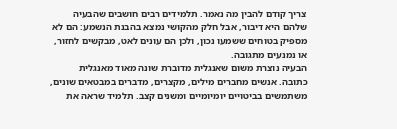צריך קודם להבין מה נאמר. תלמידים רבים חושבים שהבעיה שלהם היא דיבור, אבל חלק מהקושי נמצא בהבנת הנשמע: הם לא מספיק בטוחים ששמעו נכון, ולכן הם עונים לאט, מבקשים לחזור, או נמנעים מתגובה.
הבעיה נוצרת משום שאנגלית מדוברת שונה מאוד מאנגלית כתובה. אנשים מחברים מילים, מקצרים, מדברים במבטאים שונים, משתמשים בביטויים יומיומיים ומשנים קצב. תלמיד שראה את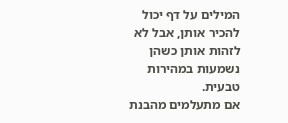המילים על דף יכול להכיר אותן, אבל לא לזהות אותן כשהן נשמעות במהירות טבעית.
אם מתעלמים מהבנת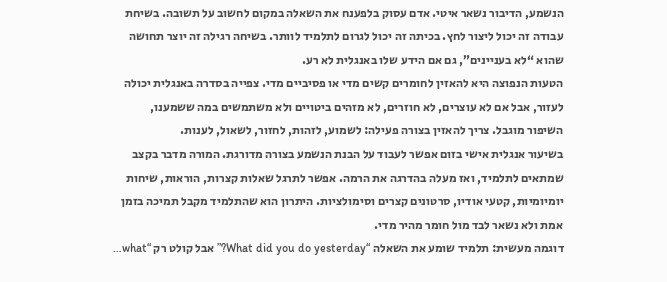הנשמע, הדיבור נשאר איטי. אדם עסוק בלפענח את השאלה במקום לחשוב על תשובה. בשיחת עבודה זה יכול ליצור לחץ. בכיתה זה יכול לגרום לתלמיד לוותר. בשיחה רגילה זה יוצר תחושה שהוא “לא בעניינים”, גם אם הידע שלו באנגלית לא רע.
הטעות הנפוצה היא להאזין לחומרים קשים מדי או פסיביים מדי. צפייה בסדרה באנגלית יכולה לעזור, אבל אם לא עוצרים, לא חוזרים, לא מזהים ביטויים ולא משתמשים במה ששמענו, השיפור מוגבל. צריך להאזין בצורה פעילה: לשמוע, לזהות, לחזור, לשאול, לענות.
בשיעור אנגלית אישי בזום אפשר לעבוד על הבנת הנשמע בצורה מדורגת. המורה מדבר בקצב שמתאים לתלמיד, ואז מעלה בהדרגה את הרמה. אפשר לתרגל שאלות קצרות, הוראות, שיחות יומיומיות, קטעי אודיו, סרטונים קצרים וסימולציות. היתרון הוא שהתלמיד מקבל תמיכה בזמן אמת ולא נשאר לבד מול חומר מהיר מדי.
דוגמה מעשית: תלמיד שומע את השאלה “What did you do yesterday?” אבל קולט רק “what…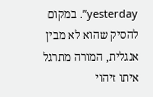yesterday”. במקום להסיק שהוא לא מבין אנגלית, המורה מתרגל איתו זיהוי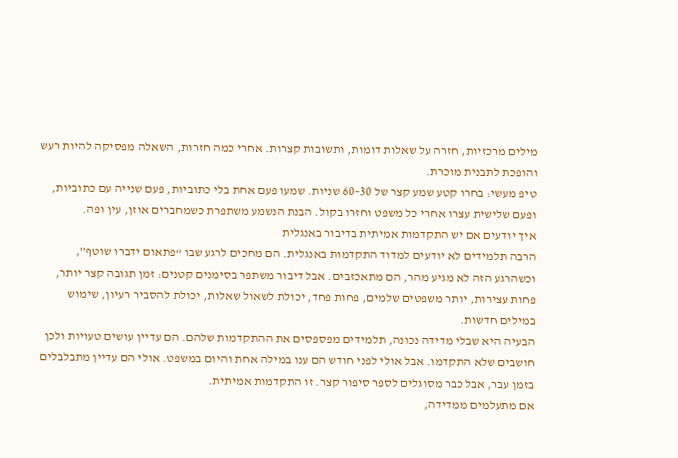מילים מרכזיות, חזרה על שאלות דומות, ותשובות קצרות. אחרי כמה חזרות, השאלה מפסיקה להיות רעש והופכת לתבנית מוכרת.
טיפ מעשי: בחרו קטע שמע קצר של 30–60 שניות. שמעו פעם אחת בלי כתוביות, פעם שנייה עם כתוביות, ופעם שלישית עצרו אחרי כל משפט וחזרו בקול. הבנת הנשמע משתפרת כשמחברים אוזן, עין ופה.
איך יודעים אם יש התקדמות אמיתית בדיבור באנגלית
הרבה תלמידים לא יודעים למדוד התקדמות באנגלית. הם מחכים לרגע שבו “פתאום ידברו שוטף”, וכשהרגע הזה לא מגיע מהר, הם מתאכזבים. אבל דיבור משתפר בסימנים קטנים: זמן תגובה קצר יותר, פחות עצירות, יותר משפטים שלמים, פחות פחד, יכולת לשאול שאלות, יכולת להסביר רעיון, שימוש במילים חדשות.
הבעיה היא שבלי מדידה נכונה, תלמידים מפספסים את ההתקדמות שלהם. הם עדיין עושים טעויות ולכן חושבים שלא התקדמו. אבל אולי לפני חודש הם ענו במילה אחת והיום במשפט. אולי הם עדיין מתבלבלים בזמן עבר, אבל כבר מסוגלים לספר סיפור קצר. זו התקדמות אמיתית.
אם מתעלמים ממדידה,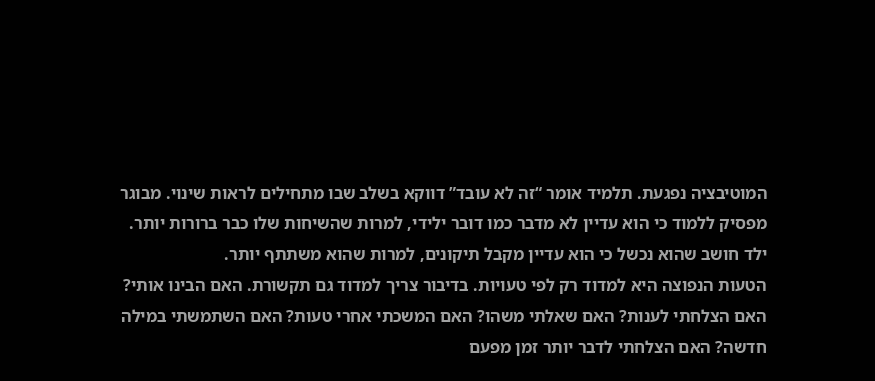המוטיבציה נפגעת. תלמיד אומר “זה לא עובד” דווקא בשלב שבו מתחילים לראות שינוי. מבוגר מפסיק ללמוד כי הוא עדיין לא מדבר כמו דובר ילידי, למרות שהשיחות שלו כבר ברורות יותר. ילד חושב שהוא נכשל כי הוא עדיין מקבל תיקונים, למרות שהוא משתתף יותר.
הטעות הנפוצה היא למדוד רק לפי טעויות. בדיבור צריך למדוד גם תקשורת. האם הבינו אותי? האם הצלחתי לענות? האם שאלתי משהו? האם המשכתי אחרי טעות? האם השתמשתי במילה חדשה? האם הצלחתי לדבר יותר זמן מפעם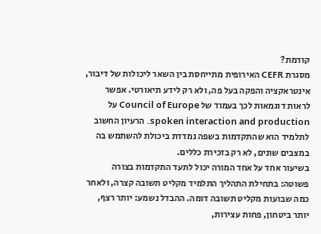קודמת?
מסגרת CEFR האירופית מתייחסת בין השאר ליכולות של דיבור, אינטראקציה והפקה בעל פה, ולא רק לידע תיאורטי. אפשר לראות דוגמאות לכך בעמוד של Council of Europe על spoken interaction and production. הרעיון החשוב לתלמיד הוא שהתקדמות בשפה נמדדת ביכולת להשתמש בה במצבים שונים, לא רק בזכירת כללים.
בשיעור אחד על אחד המורה יכול לתעד התקדמות בצורה פשוטה: בתחילת התהליך התלמיד מקליט תשובה קצרה, ולאחר כמה שבועות מקליט תשובה דומה. ההבדל נשמע: יותר רצף, יותר ביטחון, פחות עצירות,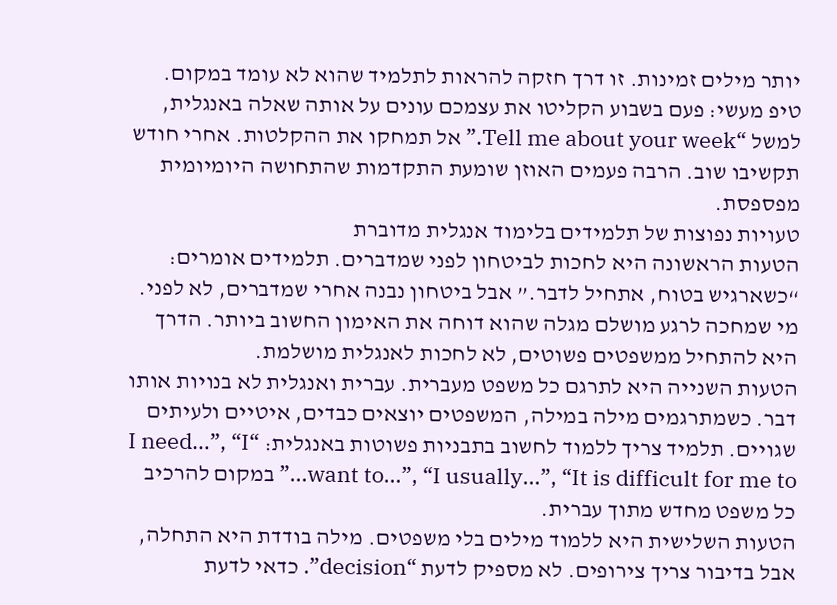יותר מילים זמינות. זו דרך חזקה להראות לתלמיד שהוא לא עומד במקום.
טיפ מעשי: פעם בשבוע הקליטו את עצמכם עונים על אותה שאלה באנגלית, למשל “Tell me about your week.” אל תמחקו את ההקלטות. אחרי חודש תקשיבו שוב. הרבה פעמים האוזן שומעת התקדמות שהתחושה היומיומית מפספסת.
טעויות נפוצות של תלמידים בלימוד אנגלית מדוברת
הטעות הראשונה היא לחכות לביטחון לפני שמדברים. תלמידים אומרים: “כשארגיש בטוח, אתחיל לדבר.” אבל ביטחון נבנה אחרי שמדברים, לא לפני. מי שמחכה לרגע מושלם מגלה שהוא דוחה את האימון החשוב ביותר. הדרך היא להתחיל ממשפטים פשוטים, לא לחכות לאנגלית מושלמת.
הטעות השנייה היא לתרגם כל משפט מעברית. עברית ואנגלית לא בנויות אותו דבר. כשמתרגמים מילה במילה, המשפטים יוצאים כבדים, איטיים ולעיתים שגויים. תלמיד צריך ללמוד לחשוב בתבניות פשוטות באנגלית: “I need…”, “I want to…”, “I usually…”, “It is difficult for me to…” במקום להרכיב כל משפט מחדש מתוך עברית.
הטעות השלישית היא ללמוד מילים בלי משפטים. מילה בודדת היא התחלה, אבל בדיבור צריך צירופים. לא מספיק לדעת “decision”. כדאי לדעת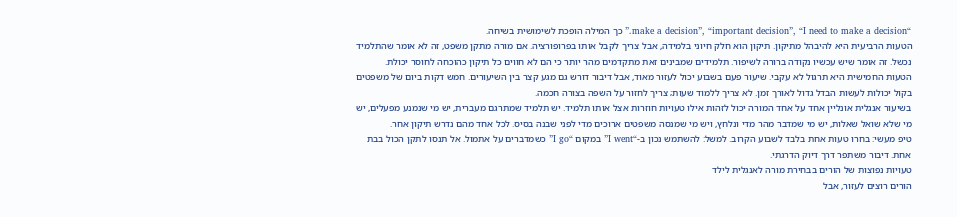“make a decision”, “important decision”, “I need to make a decision.” כך המילה הופכת לשימושית בשיחה.
הטעות הרביעית היא להיבהל מתיקון. תיקון הוא חלק חיוני בלמידה, אבל צריך לקבל אותו בפרופורציה. אם מורה מתקן משפט, זה לא אומר שהתלמיד נכשל. זה אומר שיש עכשיו נקודה ברורה לשיפור. תלמידים שמבינים זאת מתקדמים מהר יותר כי הם לא חווים כל תיקון כהוכחה לחוסר יכולת.
הטעות החמישית היא תרגול לא עקבי. שיעור פעם בשבוע יכול לעזור מאוד, אבל דיבור דורש גם מגע קצר בין השיעורים. חמש דקות ביום של משפטים בקול יכולות לעשות הבדל גדול לאורך זמן. לא צריך ללמוד שעות; צריך לחזור על השפה בצורה חכמה.
בשיעור אנגלית אונליין אחד על אחד המורה יכול לזהות אילו טעויות חוזרות אצל אותו תלמיד. יש תלמיד שמתרגם מעברית, יש מי שנמנע מפעלים, יש מי שלא שואל שאלות, יש מי שמדבר מהר מדי ונלחץ, ויש מי שמנסה משפטים ארוכים מדי לפני שבנה בסיס. לכל אחד מהם נדרש תיקון אחר.
טיפ מעשי: בחרו טעות אחת בלבד לשבוע הקרוב. למשל: להשתמש נכון ב-“I went” במקום “I go” כשמדברים על אתמול. אל תנסו לתקן הכול בבת אחת. דיבור משתפר דרך דיוק הדרגתי.
טעויות נפוצות של הורים בבחירת מורה לאנגלית לילד
הורים רוצים לעזור, אבל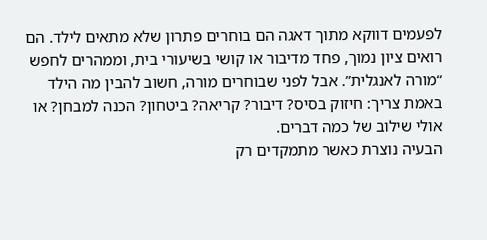לפעמים דווקא מתוך דאגה הם בוחרים פתרון שלא מתאים לילד. הם רואים ציון נמוך, פחד מדיבור או קושי בשיעורי בית, וממהרים לחפש “מורה לאנגלית”. אבל לפני שבוחרים מורה, חשוב להבין מה הילד באמת צריך: חיזוק בסיס? דיבור? קריאה? ביטחון? הכנה למבחן? או אולי שילוב של כמה דברים.
הבעיה נוצרת כאשר מתמקדים רק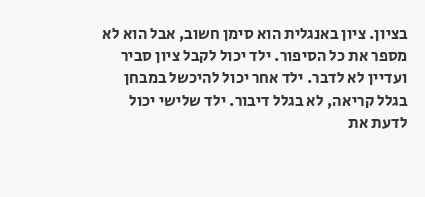בציון. ציון באנגלית הוא סימן חשוב, אבל הוא לא מספר את כל הסיפור. ילד יכול לקבל ציון סביר ועדיין לא לדבר. ילד אחר יכול להיכשל במבחן בגלל קריאה, לא בגלל דיבור. ילד שלישי יכול לדעת את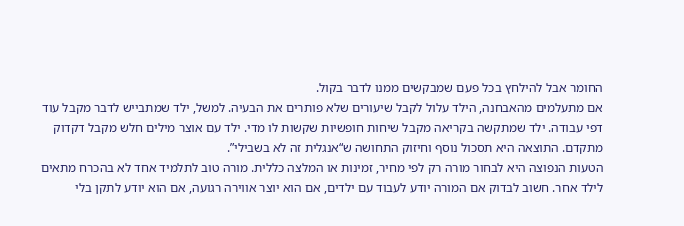החומר אבל להילחץ בכל פעם שמבקשים ממנו לדבר בקול.
אם מתעלמים מהאבחנה, הילד עלול לקבל שיעורים שלא פותרים את הבעיה. למשל, ילד שמתבייש לדבר מקבל עוד דפי עבודה. ילד שמתקשה בקריאה מקבל שיחות חופשיות שקשות לו מדי. ילד עם אוצר מילים חלש מקבל דקדוק מתקדם. התוצאה היא תסכול נוסף וחיזוק התחושה ש“אנגלית זה לא בשבילי”.
הטעות הנפוצה היא לבחור מורה רק לפי מחיר, זמינות או המלצה כללית. מורה טוב לתלמיד אחד לא בהכרח מתאים לילד אחר. חשוב לבדוק אם המורה יודע לעבוד עם ילדים, אם הוא יוצר אווירה רגועה, אם הוא יודע לתקן בלי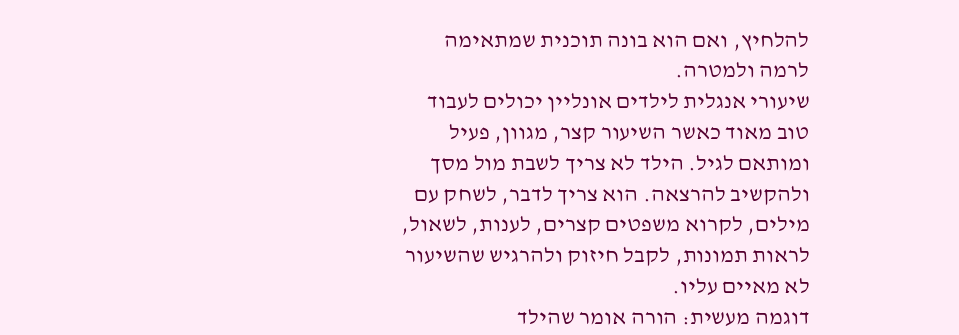להלחיץ, ואם הוא בונה תוכנית שמתאימה לרמה ולמטרה.
שיעורי אנגלית לילדים אונליין יכולים לעבוד טוב מאוד כאשר השיעור קצר, מגוון, פעיל ומותאם לגיל. הילד לא צריך לשבת מול מסך ולהקשיב להרצאה. הוא צריך לדבר, לשחק עם מילים, לקרוא משפטים קצרים, לענות, לשאול, לראות תמונות, לקבל חיזוק ולהרגיש שהשיעור לא מאיים עליו.
דוגמה מעשית: הורה אומר שהילד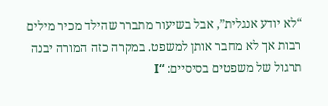“לא יודע אנגלית”, אבל בשיעור מתברר שהילד מכיר מילים רבות אך לא מחבר אותן למשפט. במקרה כזה המורה יבנה תרגול של משפטים בסיסיים: “I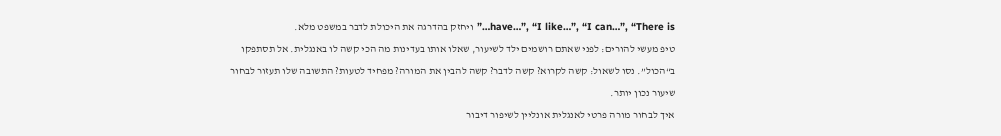have…”, “I like…”, “I can…”, “There is…” ויחזק בהדרגה את היכולת לדבר במשפט מלא.
טיפ מעשי להורים: לפני שאתם רושמים ילד לשיעור, שאלו אותו בעדינות מה הכי קשה לו באנגלית. אל תסתפקו ב“הכול”. נסו לשאול: קשה לקרוא? קשה לדבר? קשה להבין את המורה? מפחיד לטעות? התשובה שלו תעזור לבחור שיעור נכון יותר.
איך לבחור מורה פרטי לאנגלית אונליין לשיפור דיבור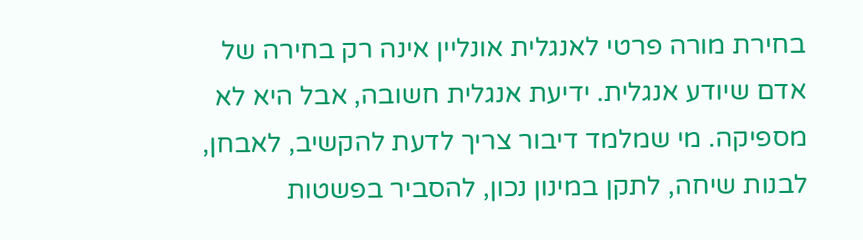בחירת מורה פרטי לאנגלית אונליין אינה רק בחירה של אדם שיודע אנגלית. ידיעת אנגלית חשובה, אבל היא לא מספיקה. מי שמלמד דיבור צריך לדעת להקשיב, לאבחן, לבנות שיחה, לתקן במינון נכון, להסביר בפשטות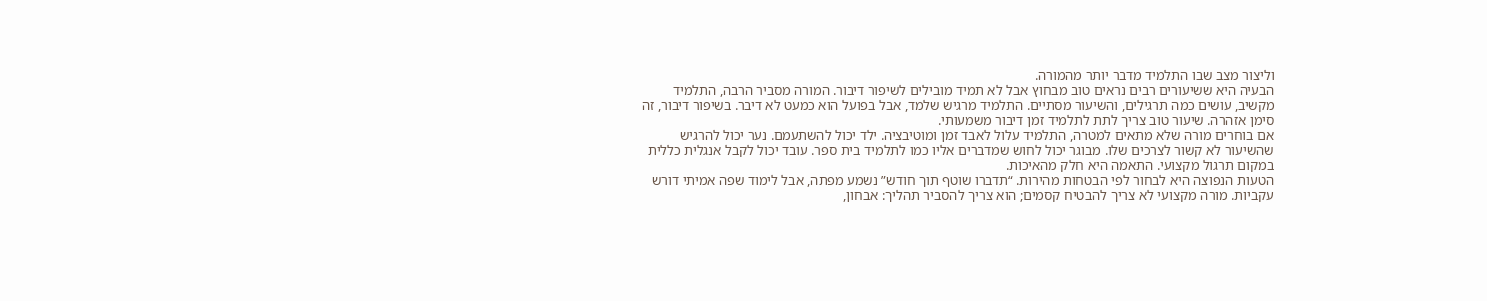וליצור מצב שבו התלמיד מדבר יותר מהמורה.
הבעיה היא ששיעורים רבים נראים טוב מבחוץ אבל לא תמיד מובילים לשיפור דיבור. המורה מסביר הרבה, התלמיד מקשיב, עושים כמה תרגילים, והשיעור מסתיים. התלמיד מרגיש שלמד, אבל בפועל הוא כמעט לא דיבר. בשיפור דיבור, זה סימן אזהרה. שיעור טוב צריך לתת לתלמיד זמן דיבור משמעותי.
אם בוחרים מורה שלא מתאים למטרה, התלמיד עלול לאבד זמן ומוטיבציה. ילד יכול להשתעמם. נער יכול להרגיש שהשיעור לא קשור לצרכים שלו. מבוגר יכול לחוש שמדברים אליו כמו לתלמיד בית ספר. עובד יכול לקבל אנגלית כללית במקום תרגול מקצועי. התאמה היא חלק מהאיכות.
הטעות הנפוצה היא לבחור לפי הבטחות מהירות. “תדברו שוטף תוך חודש” נשמע מפתה, אבל לימוד שפה אמיתי דורש עקביות. מורה מקצועי לא צריך להבטיח קסמים; הוא צריך להסביר תהליך: אבחון,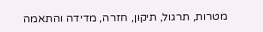מטרות, תרגול, תיקון, חזרה, מדידה והתאמה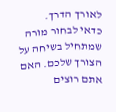לאורך הדרך.
כדאי לבחור מורה שמתחיל בשיחה על הצורך שלכם. האם אתם רוצים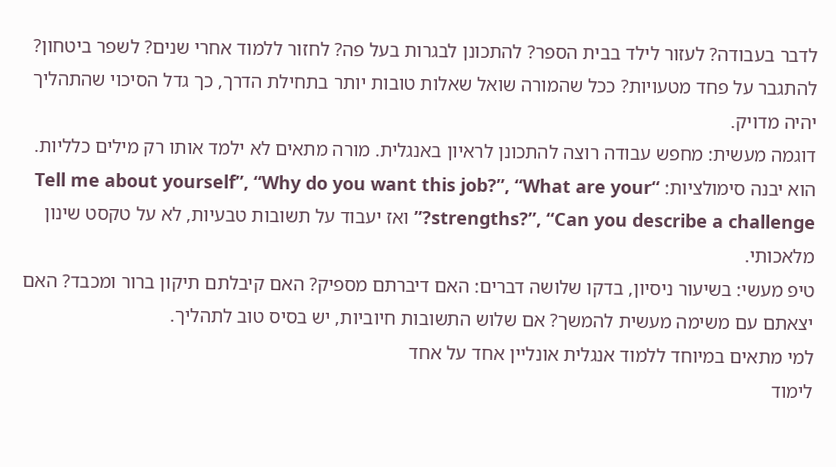לדבר בעבודה? לעזור לילד בבית הספר? להתכונן לבגרות בעל פה? לחזור ללמוד אחרי שנים? לשפר ביטחון? להתגבר על פחד מטעויות? ככל שהמורה שואל שאלות טובות יותר בתחילת הדרך, כך גדל הסיכוי שהתהליך יהיה מדויק.
דוגמה מעשית: מחפש עבודה רוצה להתכונן לראיון באנגלית. מורה מתאים לא ילמד אותו רק מילים כלליות. הוא יבנה סימולציות: “Tell me about yourself”, “Why do you want this job?”, “What are your strengths?”, “Can you describe a challenge?” ואז יעבוד על תשובות טבעיות, לא על טקסט שינון מלאכותי.
טיפ מעשי: בשיעור ניסיון, בדקו שלושה דברים: האם דיברתם מספיק? האם קיבלתם תיקון ברור ומכבד? האם יצאתם עם משימה מעשית להמשך? אם שלוש התשובות חיוביות, יש בסיס טוב לתהליך.
למי מתאים במיוחד ללמוד אנגלית אונליין אחד על אחד
לימוד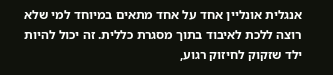אנגלית אונליין אחד על אחד מתאים במיוחד למי שלא רוצה ללכת לאיבוד בתוך מסגרת כללית. זה יכול להיות ילד שזקוק לחיזוק רגוע,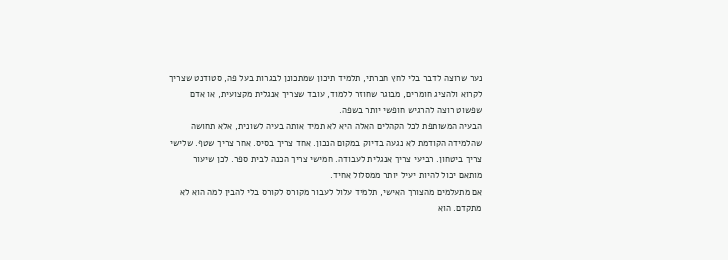נער שרוצה לדבר בלי לחץ חברתי, תלמיד תיכון שמתכונן לבגרות בעל פה, סטודנט שצריך לקרוא ולהציג חומרים, מבוגר שחוזר ללמוד, עובד שצריך אנגלית מקצועית, או אדם שפשוט רוצה להרגיש חופשי יותר בשפה.
הבעיה המשותפת לכל הקהלים האלה היא לא תמיד אותה בעיה לשונית, אלא תחושה שהלמידה הקודמת לא נגעה בדיוק במקום הנכון. אחד צריך בסיס. אחר צריך שטף. שלישי צריך ביטחון. רביעי צריך אנגלית לעבודה. חמישי צריך הכנה לבית ספר. לכן שיעור מותאם יכול להיות יעיל יותר ממסלול אחיד.
אם מתעלמים מהצורך האישי, תלמיד עלול לעבור מקורס לקורס בלי להבין למה הוא לא מתקדם. הוא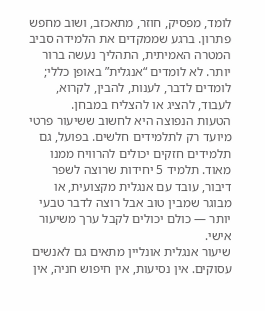לומד, מפסיק, חוזר, מתאכזב, ושוב מחפש פתרון. ברגע שממקדים את הלמידה סביב המטרה האמיתית, התהליך נעשה ברור יותר. לא לומדים “אנגלית” באופן כללי; לומדים לדבר, לענות, להבין, לקרוא, לעבוד, להציג או להצליח במבחן.
הטעות הנפוצה היא לחשוב ששיעור פרטי מיועד רק לתלמידים חלשים. בפועל, גם תלמידים חזקים יכולים להרוויח ממנו מאוד. תלמיד 5 יחידות שרוצה לשפר דיבור, עובד עם אנגלית מקצועית, או מבוגר שמבין טוב אבל רוצה לדבר טבעי יותר — כולם יכולים לקבל ערך משיעור אישי.
שיעור אנגלית אונליין מתאים גם לאנשים עסוקים. אין נסיעות, אין חיפוש חניה, אין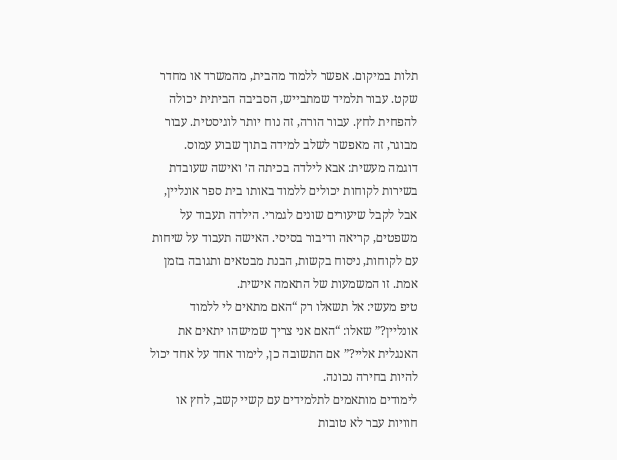תלות במיקום. אפשר ללמוד מהבית, מהמשרד או מחדר שקט. עבור תלמיד שמתבייש, הסביבה הביתית יכולה להפחית לחץ. עבור הורה, זה נוח יותר לוגיסטית. עבור מבוגר, זה מאפשר לשלב למידה בתוך שבוע עמוס.
דוגמה מעשית: אבא לילדה בכיתה ה׳ ואישה שעובדת בשירות לקוחות יכולים ללמוד באותו בית ספר אונליין, אבל לקבל שיעורים שונים לגמרי. הילדה תעבוד על משפטים, קריאה ודיבור בסיסי. האישה תעבוד על שיחות עם לקוחות, ניסוח בקשות, הבנת מבטאים ותגובה בזמן אמת. זו המשמעות של התאמה אישית.
טיפ מעשי: אל תשאלו רק “האם מתאים לי ללמוד אונליין?” שאלו: “האם אני צריך שמישהו יתאים את האנגלית אליי?” אם התשובה כן, לימוד אחד על אחד יכול להיות בחירה נכונה.
לימודים מותאמים לתלמידים עם קשיי קשב, לחץ או חוויות עבר לא טובות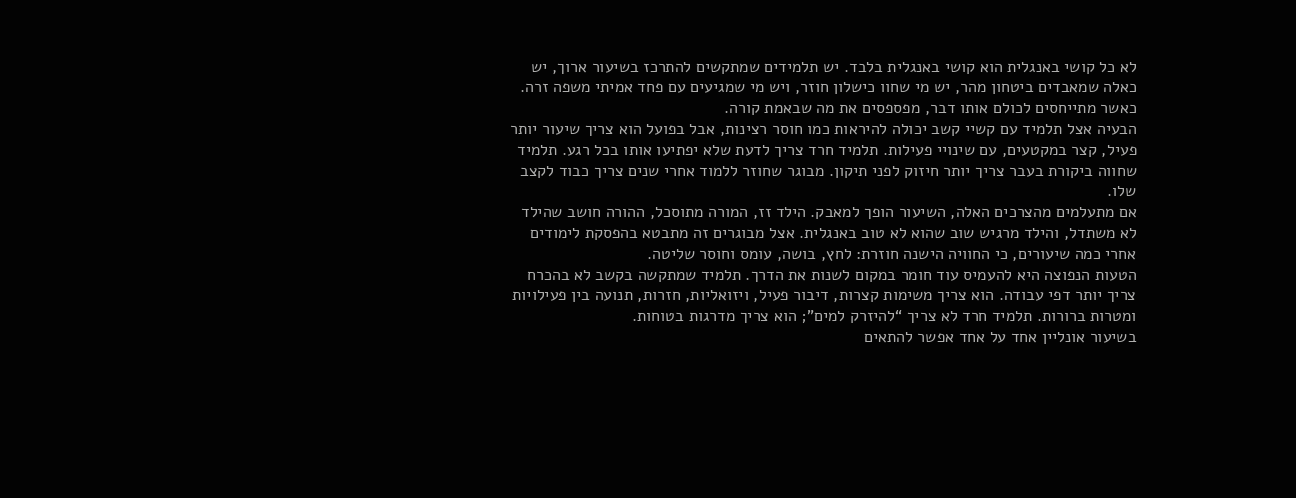לא כל קושי באנגלית הוא קושי באנגלית בלבד. יש תלמידים שמתקשים להתרכז בשיעור ארוך, יש כאלה שמאבדים ביטחון מהר, יש מי שחוו כישלון חוזר, ויש מי שמגיעים עם פחד אמיתי משפה זרה. כאשר מתייחסים לכולם אותו דבר, מפספסים את מה שבאמת קורה.
הבעיה אצל תלמיד עם קשיי קשב יכולה להיראות כמו חוסר רצינות, אבל בפועל הוא צריך שיעור יותר פעיל, קצר במקטעים, עם שינויי פעילות. תלמיד חרד צריך לדעת שלא יפתיעו אותו בכל רגע. תלמיד שחווה ביקורת בעבר צריך יותר חיזוק לפני תיקון. מבוגר שחוזר ללמוד אחרי שנים צריך כבוד לקצב שלו.
אם מתעלמים מהצרכים האלה, השיעור הופך למאבק. הילד זז, המורה מתוסכל, ההורה חושב שהילד לא משתדל, והילד מרגיש שוב שהוא לא טוב באנגלית. אצל מבוגרים זה מתבטא בהפסקת לימודים אחרי כמה שיעורים, כי החוויה הישנה חוזרת: לחץ, בושה, עומס וחוסר שליטה.
הטעות הנפוצה היא להעמיס עוד חומר במקום לשנות את הדרך. תלמיד שמתקשה בקשב לא בהכרח צריך יותר דפי עבודה. הוא צריך משימות קצרות, דיבור פעיל, ויזואליות, חזרות, תנועה בין פעילויות ומטרות ברורות. תלמיד חרד לא צריך “להיזרק למים”; הוא צריך מדרגות בטוחות.
בשיעור אונליין אחד על אחד אפשר להתאים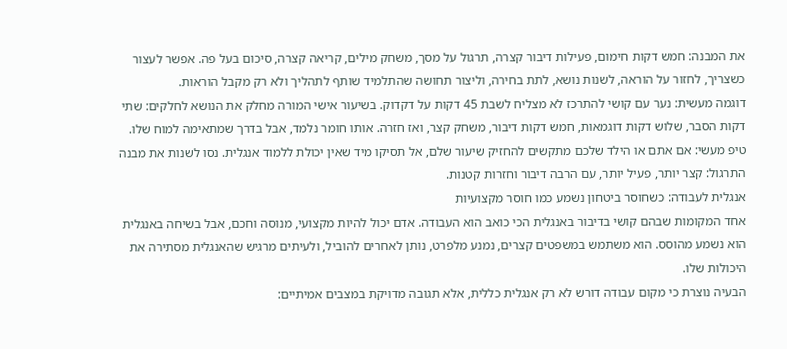את המבנה: חמש דקות חימום, פעילות דיבור קצרה, תרגול על מסך, משחק מילים, קריאה קצרה, סיכום בעל פה. אפשר לעצור כשצריך, לחזור על הוראה, לשנות נושא, לתת בחירה, וליצור תחושה שהתלמיד שותף לתהליך ולא רק מקבל הוראות.
דוגמה מעשית: נער עם קושי להתרכז לא מצליח לשבת 45 דקות על דקדוק. בשיעור אישי המורה מחלק את הנושא לחלקים: שתי דקות הסבר, שלוש דקות דוגמאות, חמש דקות דיבור, משחק קצר, ואז חזרה. אותו חומר נלמד, אבל בדרך שמתאימה למוח שלו.
טיפ מעשי: אם אתם או הילד שלכם מתקשים להחזיק שיעור שלם, אל תסיקו מיד שאין יכולת ללמוד אנגלית. נסו לשנות את מבנה התרגול: קצר יותר, פעיל יותר, עם הרבה דיבור וחזרות קטנות.
אנגלית לעבודה: כשחוסר ביטחון נשמע כמו חוסר מקצועיות
אחד המקומות שבהם קושי בדיבור באנגלית הכי כואב הוא העבודה. אדם יכול להיות מקצועי, מנוסה וחכם, אבל בשיחה באנגלית הוא נשמע מהוסס. הוא משתמש במשפטים קצרים, נמנע מלפרט, נותן לאחרים להוביל, ולעיתים מרגיש שהאנגלית מסתירה את היכולות שלו.
הבעיה נוצרת כי מקום עבודה דורש לא רק אנגלית כללית, אלא תגובה מדויקת במצבים אמיתיים: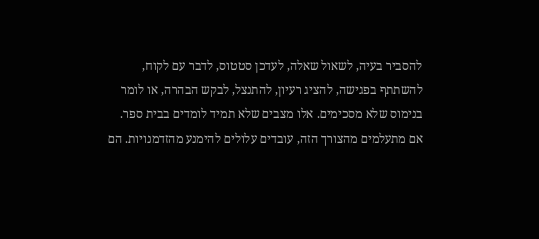להסביר בעיה, לשאול שאלה, לעדכן סטטוס, לדבר עם לקוח, להשתתף בפגישה, להציג רעיון, להתנצל, לבקש הבהרה, או לומר בנימוס שלא מסכימים. אלו מצבים שלא תמיד לומדים בבית ספר.
אם מתעלמים מהצורך הזה, עובדים עלולים להימנע מהזדמנויות. הם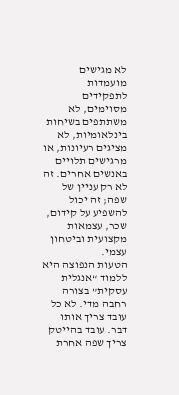לא מגישים מועמדות לתפקידים מסוימים, לא משתתפים בשיחות בינלאומיות, לא מציגים רעיונות, או מרגישים תלויים באנשים אחרים. זה לא רק עניין של שפה; זה יכול להשפיע על קידום, שכר, עצמאות מקצועית וביטחון עצמי.
הטעות הנפוצה היא ללמוד “אנגלית עסקית” בצורה רחבה מדי. לא כל עובד צריך אותו דבר. עובד בהייטק צריך שפה אחרת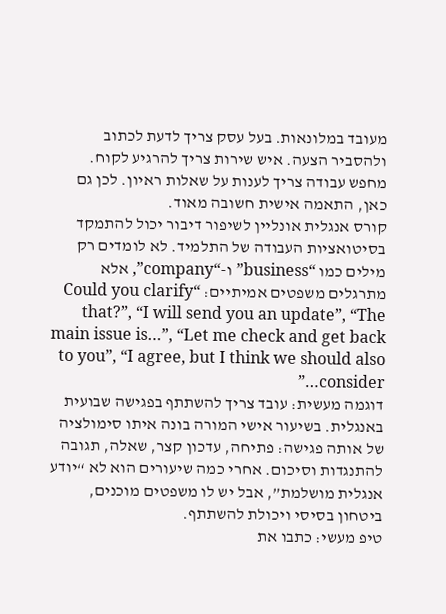מעובד במלונאות. בעל עסק צריך לדעת לכתוב ולהסביר הצעה. איש שירות צריך להרגיע לקוח. מחפש עבודה צריך לענות על שאלות ראיון. לכן גם כאן, התאמה אישית חשובה מאוד.
קורס אנגלית אונליין לשיפור דיבור יכול להתמקד בסיטואציות העבודה של התלמיד. לא לומדים רק מילים כמו “business” ו-“company”, אלא מתרגלים משפטים אמיתיים: “Could you clarify that?”, “I will send you an update”, “The main issue is…”, “Let me check and get back to you”, “I agree, but I think we should also consider…”
דוגמה מעשית: עובד צריך להשתתף בפגישה שבועית באנגלית. בשיעור אישי המורה בונה איתו סימולציה של אותה פגישה: פתיחה, עדכון קצר, שאלה, תגובה להתנגדות וסיכום. אחרי כמה שיעורים הוא לא “יודע אנגלית מושלמת”, אבל יש לו משפטים מוכנים, ביטחון בסיסי ויכולת להשתתף.
טיפ מעשי: כתבו את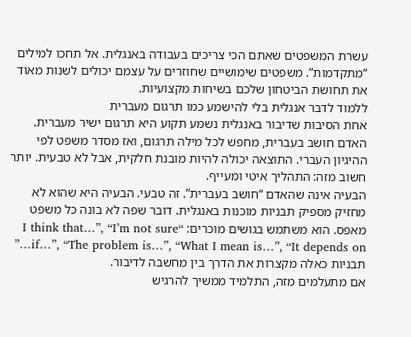עשרת המשפטים שאתם הכי צריכים בעבודה באנגלית. אל תחכו למילים “מתקדמות”. משפטים שימושיים שחוזרים על עצמם יכולים לשנות מאוד את תחושת הביטחון שלכם בשיחות מקצועיות.
ללמוד לדבר אנגלית בלי להישמע כמו תרגום מעברית
אחת הסיבות שדיבור באנגלית נשמע תקוע היא תרגום ישיר מעברית. האדם חושב בעברית, מחפש לכל מילה תרגום, ואז מסדר משפט לפי ההיגיון העברי. התוצאה יכולה להיות מובנת חלקית, אבל לא טבעית. יותר חשוב מזה: התהליך איטי ומעייף.
הבעיה אינה שהאדם “חושב בעברית”. זה טבעי. הבעיה היא שהוא לא מחזיק מספיק תבניות מוכנות באנגלית. דובר שפה לא בונה כל משפט מאפס. הוא משתמש בגושים מוכרים: “I think that…”, “I’m not sure if…”, “The problem is…”, “What I mean is…”, “It depends on…” תבניות כאלה מקצרות את הדרך בין מחשבה לדיבור.
אם מתעלמים מזה, התלמיד ממשיך להרגיש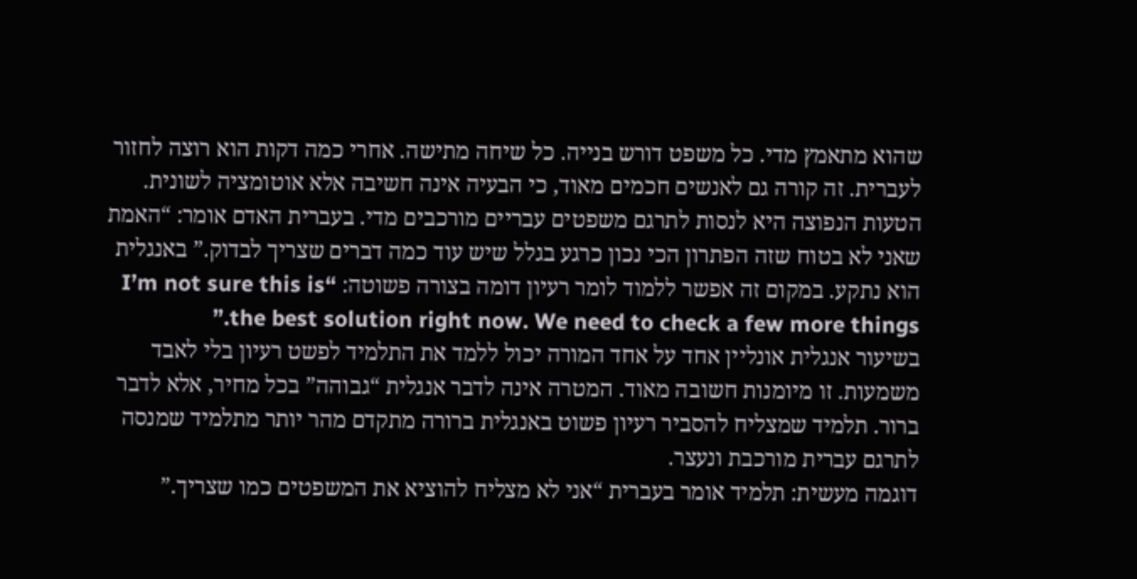שהוא מתאמץ מדי. כל משפט דורש בנייה. כל שיחה מתישה. אחרי כמה דקות הוא רוצה לחזור לעברית. זה קורה גם לאנשים חכמים מאוד, כי הבעיה אינה חשיבה אלא אוטומציה לשונית.
הטעות הנפוצה היא לנסות לתרגם משפטים עבריים מורכבים מדי. בעברית האדם אומר: “האמת שאני לא בטוח שזה הפתרון הכי נכון כרגע בגלל שיש עוד כמה דברים שצריך לבדוק.” באנגלית הוא נתקע. במקום זה אפשר ללמוד לומר רעיון דומה בצורה פשוטה: “I’m not sure this is the best solution right now. We need to check a few more things.”
בשיעור אנגלית אונליין אחד על אחד המורה יכול ללמד את התלמיד לפשט רעיון בלי לאבד משמעות. זו מיומנות חשובה מאוד. המטרה אינה לדבר אנגלית “גבוהה” בכל מחיר, אלא לדבר ברור. תלמיד שמצליח להסביר רעיון פשוט באנגלית ברורה מתקדם מהר יותר מתלמיד שמנסה לתרגם עברית מורכבת ונעצר.
דוגמה מעשית: תלמיד אומר בעברית “אני לא מצליח להוציא את המשפטים כמו שצריך.”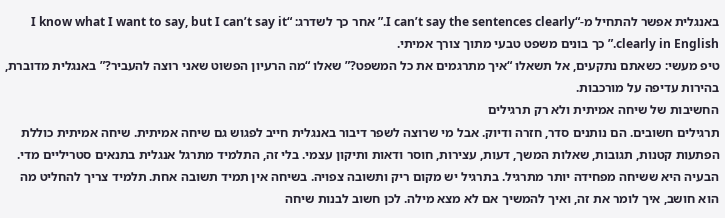באנגלית אפשר להתחיל מ-“I can’t say the sentences clearly.” אחר כך לשדרג: “I know what I want to say, but I can’t say it clearly in English.” כך בונים משפט טבעי מתוך צורך אמיתי.
טיפ מעשי: כשאתם נתקעים, אל תשאלו “איך מתרגמים את כל המשפט?” שאלו “מה הרעיון הפשוט שאני רוצה להעביר?” באנגלית מדוברת, בהירות עדיפה על מורכבות.
החשיבות של שיחה אמיתית ולא רק תרגילים
תרגילים חשובים. הם נותנים סדר, חזרה ודיוק. אבל מי שרוצה לשפר דיבור באנגלית חייב לפגוש גם שיחה אמיתית. שיחה אמיתית כוללת הפתעות קטנות, תגובות, שאלות המשך, דעות, עצירות, חוסר ודאות ותיקון עצמי. בלי זה, התלמיד מתרגל אנגלית בתנאים סטריליים מדי.
הבעיה היא ששיחה מפחידה יותר מתרגיל. בתרגיל יש מקום ריק ותשובה צפויה. בשיחה אין תמיד תשובה אחת. תלמיד צריך להחליט מה הוא חושב, איך לומר את זה, ואיך להמשיך אם לא מצא מילה. לכן חשוב לבנות שיחה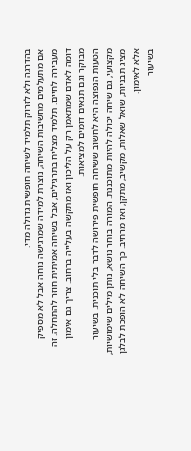בהדרגה ולא לזרוק תלמיד לשיחה חופשית גדולה מדי.
אם מתעלמים מחשיבות השיחה, נוצרת למידה שמרגישה נוחה אבל לא מספיק מעבירה לחיים. תלמיד מצליח בתרגילים, אבל בשיחה אמיתית חוזר להתחלה. זה דומה לאדם שמתאמן רק על הליכון ואז מתקשה בעלייה ברחוב. צריך גם אימון מבוקר וגם תנאים דומים למציאות.
הטעות הנפוצה היא לחשוב ששיחה חופשית פירושה לדבר בלי תוכנית. בשיעור מקצועי, גם שיחה יכולה להיות מתוכננת. המורה בוחר נושא, נותן מילים שימושיות, מציג תבניות, שואל שאלות, מקשיב, מתקן, ואז מרחיב. כך השיחה לא הופכת לבלגן אלא לאימון.
בשיעור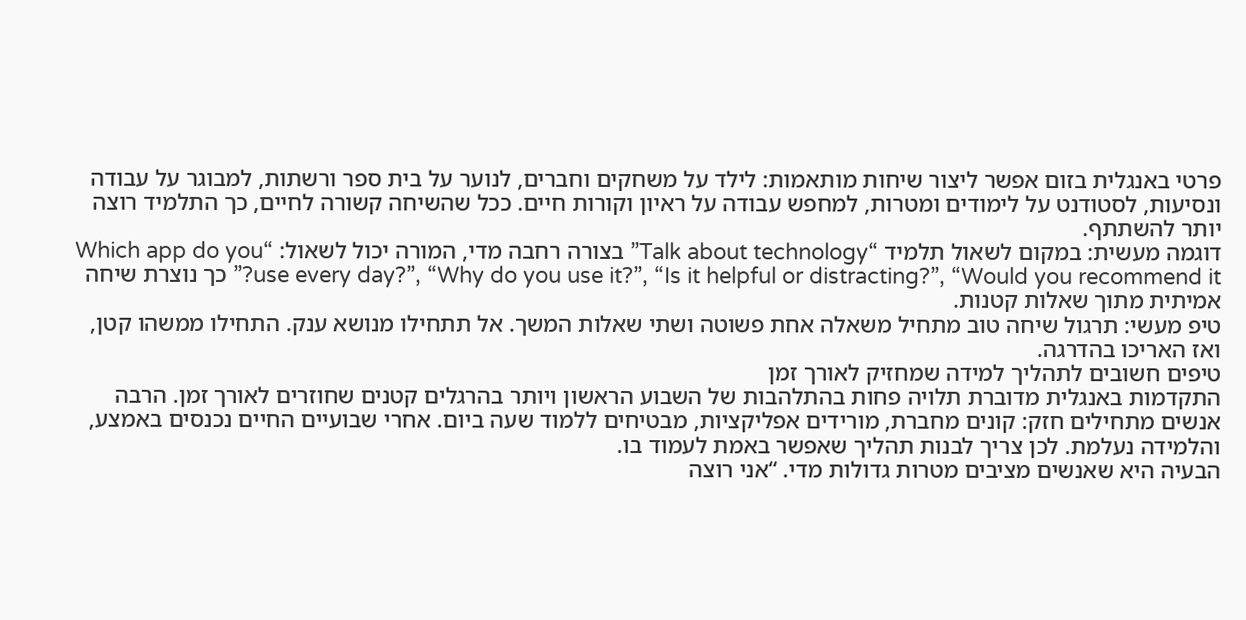פרטי באנגלית בזום אפשר ליצור שיחות מותאמות: לילד על משחקים וחברים, לנוער על בית ספר ורשתות, למבוגר על עבודה ונסיעות, לסטודנט על לימודים ומטרות, למחפש עבודה על ראיון וקורות חיים. ככל שהשיחה קשורה לחיים, כך התלמיד רוצה יותר להשתתף.
דוגמה מעשית: במקום לשאול תלמיד “Talk about technology” בצורה רחבה מדי, המורה יכול לשאול: “Which app do you use every day?”, “Why do you use it?”, “Is it helpful or distracting?”, “Would you recommend it?” כך נוצרת שיחה אמיתית מתוך שאלות קטנות.
טיפ מעשי: תרגול שיחה טוב מתחיל משאלה אחת פשוטה ושתי שאלות המשך. אל תתחילו מנושא ענק. התחילו ממשהו קטן, ואז האריכו בהדרגה.
טיפים חשובים לתהליך למידה שמחזיק לאורך זמן
התקדמות באנגלית מדוברת תלויה פחות בהתלהבות של השבוע הראשון ויותר בהרגלים קטנים שחוזרים לאורך זמן. הרבה אנשים מתחילים חזק: קונים מחברת, מורידים אפליקציות, מבטיחים ללמוד שעה ביום. אחרי שבועיים החיים נכנסים באמצע, והלמידה נעלמת. לכן צריך לבנות תהליך שאפשר באמת לעמוד בו.
הבעיה היא שאנשים מציבים מטרות גדולות מדי. “אני רוצה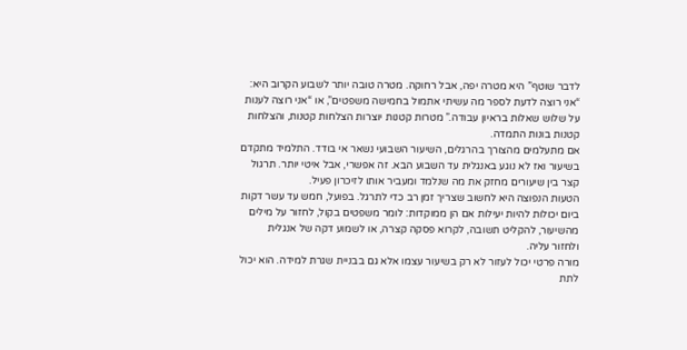לדבר שוטף” היא מטרה יפה, אבל רחוקה. מטרה טובה יותר לשבוע הקרוב היא: “אני רוצה לדעת לספר מה עשיתי אתמול בחמישה משפטים”, או “אני רוצה לענות על שלוש שאלות בראיון עבודה.” מטרות קטנות יוצרות הצלחות קטנות, והצלחות קטנות בונות התמדה.
אם מתעלמים מהצורך בהרגלים, השיעור השבועי נשאר אי בודד. התלמיד מתקדם בשיעור ואז לא נוגע באנגלית עד השבוע הבא. זה אפשרי, אבל איטי יותר. תרגול קצר בין שיעורים מחזק את מה שנלמד ומעביר אותו לזיכרון פעיל.
הטעות הנפוצה היא לחשוב שצריך זמן רב כדי לתרגל. בפועל, חמש עד עשר דקות ביום יכולות להיות יעילות אם הן ממוקדות: לומר משפטים בקול, לחזור על מילים מהשיעור, להקליט תשובה, לקרוא פסקה קצרה, או לשמוע דקה של אנגלית ולחזור עליה.
מורה פרטי יכול לעזור לא רק בשיעור עצמו אלא גם בבניית שגרת למידה. הוא יכול לתת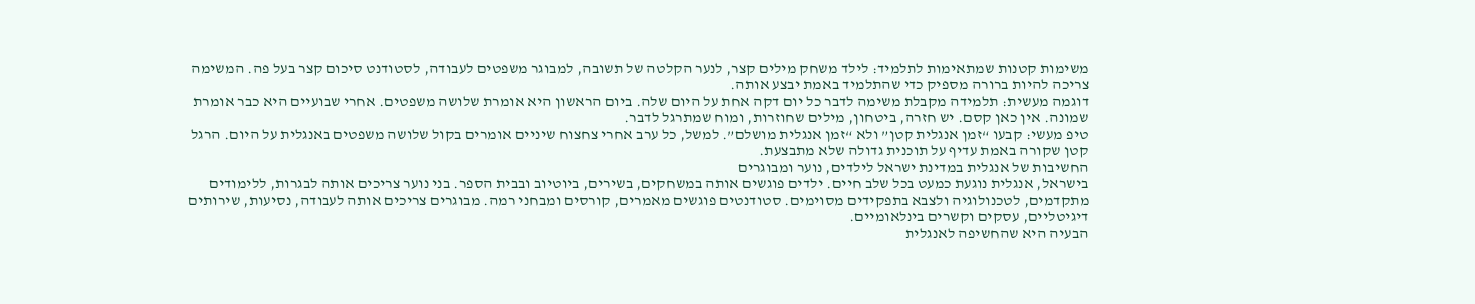משימות קטנות שמתאימות לתלמיד: לילד משחק מילים קצר, לנער הקלטה של תשובה, למבוגר משפטים לעבודה, לסטודנט סיכום קצר בעל פה. המשימה צריכה להיות ברורה מספיק כדי שהתלמיד באמת יבצע אותה.
דוגמה מעשית: תלמידה מקבלת משימה לדבר כל יום דקה אחת על היום שלה. ביום הראשון היא אומרת שלושה משפטים. אחרי שבועיים היא כבר אומרת שמונה. אין כאן קסם. יש חזרה, ביטחון, מילים שחוזרות, ומוח שמתרגל לדבר.
טיפ מעשי: קבעו “זמן אנגלית קטן” ולא “זמן אנגלית מושלם”. למשל, כל ערב אחרי צחצוח שיניים אומרים בקול שלושה משפטים באנגלית על היום. הרגל קטן שקורה באמת עדיף על תוכנית גדולה שלא מתבצעת.
החשיבות של אנגלית במדינת ישראל לילדים, נוער ומבוגרים
בישראל, אנגלית נוגעת כמעט בכל שלב חיים. ילדים פוגשים אותה במשחקים, בשירים, ביוטיוב ובבית הספר. בני נוער צריכים אותה לבגרות, ללימודים מתקדמים, לטכנולוגיה ולצבא בתפקידים מסוימים. סטודנטים פוגשים מאמרים, קורסים ומבחני רמה. מבוגרים צריכים אותה לעבודה, נסיעות, שירותים דיגיטליים, עסקים וקשרים בינלאומיים.
הבעיה היא שהחשיפה לאנגלית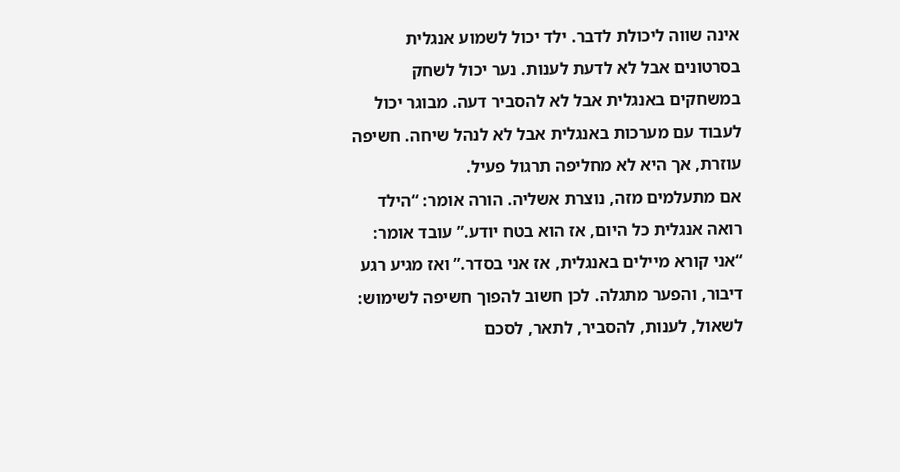אינה שווה ליכולת לדבר. ילד יכול לשמוע אנגלית בסרטונים אבל לא לדעת לענות. נער יכול לשחק במשחקים באנגלית אבל לא להסביר דעה. מבוגר יכול לעבוד עם מערכות באנגלית אבל לא לנהל שיחה. חשיפה עוזרת, אך היא לא מחליפה תרגול פעיל.
אם מתעלמים מזה, נוצרת אשליה. הורה אומר: “הילד רואה אנגלית כל היום, אז הוא בטח יודע.” עובד אומר: “אני קורא מיילים באנגלית, אז אני בסדר.” ואז מגיע רגע דיבור, והפער מתגלה. לכן חשוב להפוך חשיפה לשימוש: לשאול, לענות, להסביר, לתאר, לסכם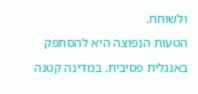ולשוחח.
הטעות הנפוצה היא להסתפק באנגלית פסיבית. במדינה קטנה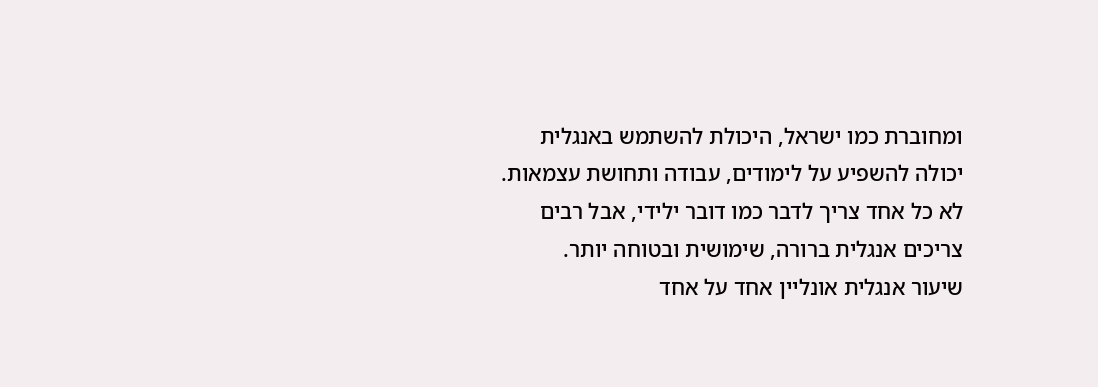ומחוברת כמו ישראל, היכולת להשתמש באנגלית יכולה להשפיע על לימודים, עבודה ותחושת עצמאות. לא כל אחד צריך לדבר כמו דובר ילידי, אבל רבים צריכים אנגלית ברורה, שימושית ובטוחה יותר.
שיעור אנגלית אונליין אחד על אחד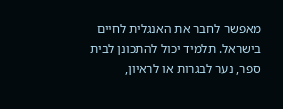מאפשר לחבר את האנגלית לחיים בישראל. תלמיד יכול להתכונן לבית ספר, נער לבגרות או לראיון,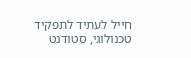חייל לעתיד לתפקיד טכנולוגי, סטודנט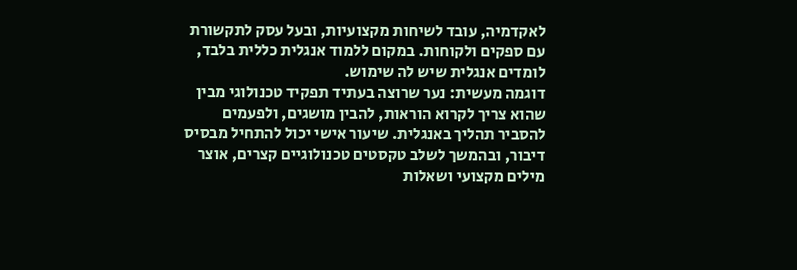לאקדמיה, עובד לשיחות מקצועיות, ובעל עסק לתקשורת עם ספקים ולקוחות. במקום ללמוד אנגלית כללית בלבד, לומדים אנגלית שיש לה שימוש.
דוגמה מעשית: נער שרוצה בעתיד תפקיד טכנולוגי מבין שהוא צריך לקרוא הוראות, להבין מושגים, ולפעמים להסביר תהליך באנגלית. שיעור אישי יכול להתחיל מבסיס דיבור, ובהמשך לשלב טקסטים טכנולוגיים קצרים, אוצר מילים מקצועי ושאלות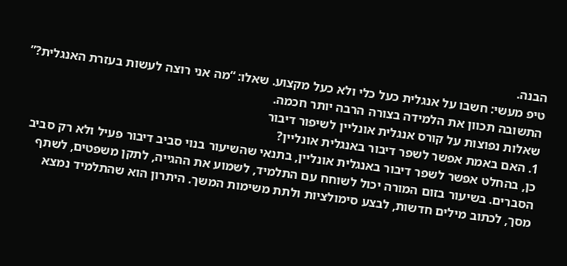הבנה.
טיפ מעשי: חשבו על אנגלית כעל כלי ולא כעל מקצוע. שאלו: “מה אני רוצה לעשות בעזרת האנגלית?” התשובה תכוון את הלמידה בצורה הרבה יותר חכמה.
שאלות נפוצות על קורס אנגלית אונליין לשיפור דיבור
1. האם באמת אפשר לשפר דיבור באנגלית אונליין?
כן, בהחלט אפשר לשפר דיבור באנגלית אונליין, בתנאי שהשיעור בנוי סביב דיבור פעיל ולא רק סביב הסברים. בשיעור בזום המורה יכול לשוחח עם התלמיד, לשמוע את ההגייה, לתקן משפטים, לשתף מסך, לכתוב מילים חדשות, לבצע סימולציות ולתת משימות המשך. היתרון הוא שהתלמיד נמצא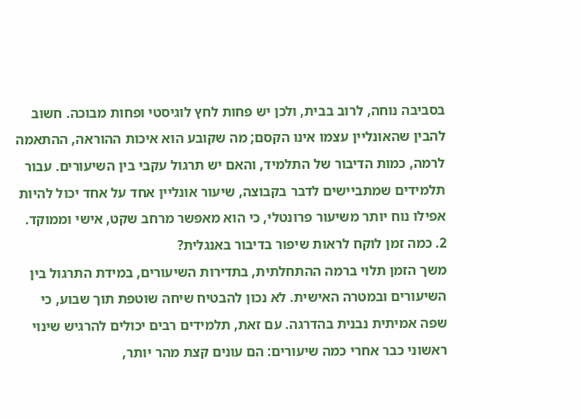בסביבה נוחה, לרוב בבית, ולכן יש פחות לחץ לוגיסטי ופחות מבוכה. חשוב להבין שהאונליין עצמו אינו הקסם; מה שקובע הוא איכות ההוראה, ההתאמה לרמה, כמות הדיבור של התלמיד, והאם יש תרגול עקבי בין השיעורים. עבור תלמידים שמתביישים לדבר בקבוצה, שיעור אונליין אחד על אחד יכול להיות אפילו נוח יותר משיעור פרונטלי, כי הוא מאפשר מרחב שקט, אישי וממוקד.
2. כמה זמן לוקח לראות שיפור בדיבור באנגלית?
משך הזמן תלוי ברמה ההתחלתית, בתדירות השיעורים, במידת התרגול בין השיעורים ובמטרה האישית. לא נכון להבטיח שיחה שוטפת תוך שבוע, כי שפה אמיתית נבנית בהדרגה. עם זאת, תלמידים רבים יכולים להרגיש שינוי ראשוני כבר אחרי כמה שיעורים: הם עונים קצת מהר יותר,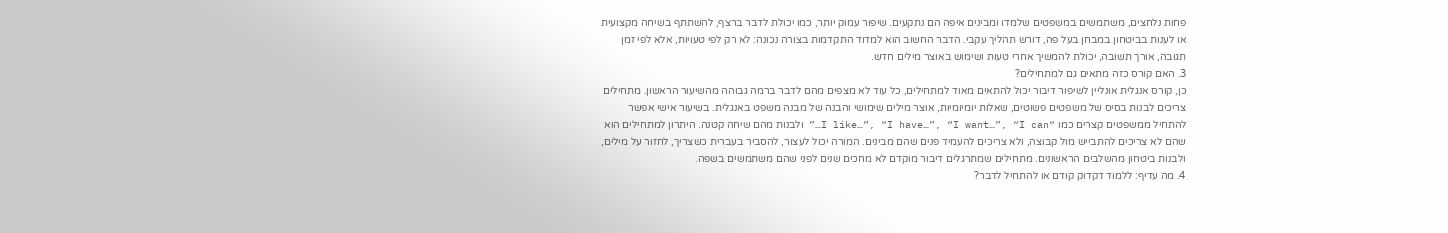פחות נלחצים, משתמשים במשפטים שלמדו ומבינים איפה הם נתקעים. שיפור עמוק יותר, כמו יכולת לדבר ברצף, להשתתף בשיחה מקצועית או לענות בביטחון במבחן בעל פה, דורש תהליך עקבי. הדבר החשוב הוא למדוד התקדמות בצורה נכונה: לא רק לפי טעויות, אלא לפי זמן תגובה, אורך תשובה, יכולת להמשיך אחרי טעות ושימוש באוצר מילים חדש.
3. האם קורס כזה מתאים גם למתחילים?
כן, קורס אנגלית אונליין לשיפור דיבור יכול להתאים מאוד למתחילים, כל עוד לא מצפים מהם לדבר ברמה גבוהה מהשיעור הראשון. מתחילים צריכים לבנות בסיס של משפטים פשוטים, שאלות יומיומיות, אוצר מילים שימושי והבנה של מבנה משפט באנגלית. בשיעור אישי אפשר להתחיל ממשפטים קצרים כמו “I like…”, “I have…”, “I want…”, “I can…” ולבנות מהם שיחה קטנה. היתרון למתחילים הוא שהם לא צריכים להתבייש מול קבוצה, ולא צריכים להעמיד פנים שהם מבינים. המורה יכול לעצור, להסביר בעברית כשצריך, לחזור על מילים, ולבנות ביטחון מהשלבים הראשונים. מתחילים שמתרגלים דיבור מוקדם לא מחכים שנים לפני שהם משתמשים בשפה.
4. מה עדיף: ללמוד דקדוק קודם או להתחיל לדבר?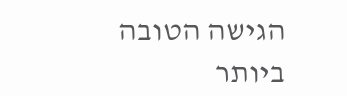הגישה הטובה ביותר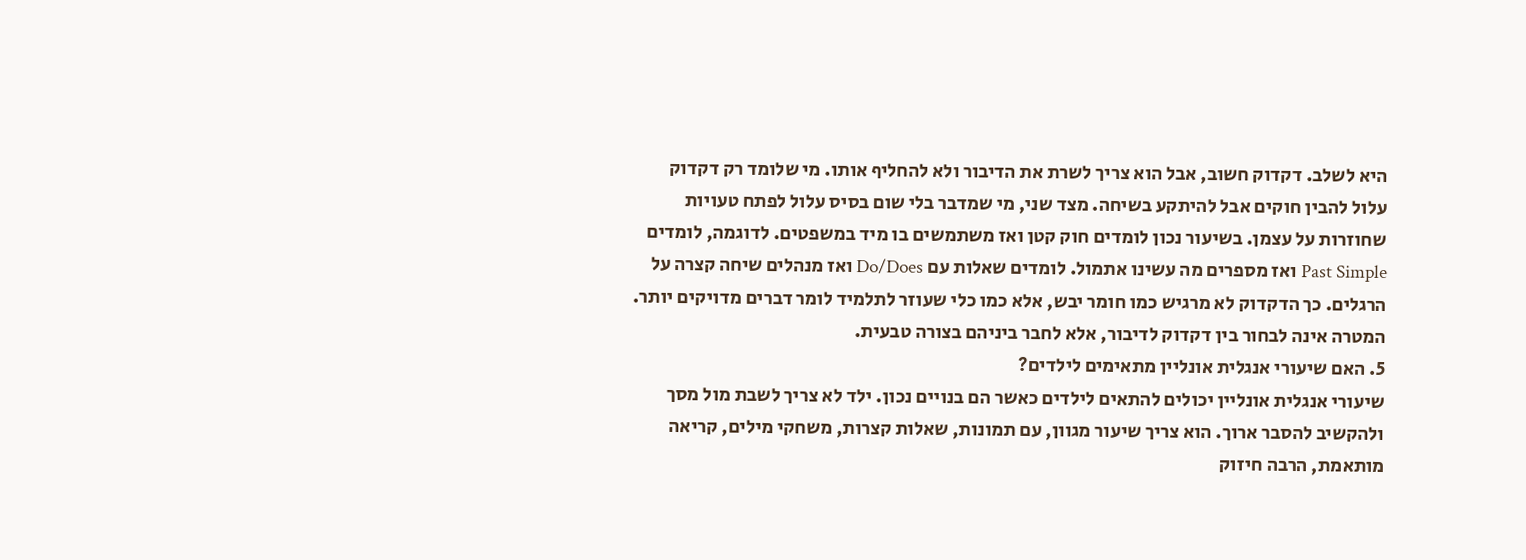היא לשלב. דקדוק חשוב, אבל הוא צריך לשרת את הדיבור ולא להחליף אותו. מי שלומד רק דקדוק עלול להבין חוקים אבל להיתקע בשיחה. מצד שני, מי שמדבר בלי שום בסיס עלול לפתח טעויות שחוזרות על עצמן. בשיעור נכון לומדים חוק קטן ואז משתמשים בו מיד במשפטים. לדוגמה, לומדים Past Simple ואז מספרים מה עשינו אתמול. לומדים שאלות עם Do/Does ואז מנהלים שיחה קצרה על הרגלים. כך הדקדוק לא מרגיש כמו חומר יבש, אלא כמו כלי שעוזר לתלמיד לומר דברים מדויקים יותר. המטרה אינה לבחור בין דקדוק לדיבור, אלא לחבר ביניהם בצורה טבעית.
5. האם שיעורי אנגלית אונליין מתאימים לילדים?
שיעורי אנגלית אונליין יכולים להתאים לילדים כאשר הם בנויים נכון. ילד לא צריך לשבת מול מסך ולהקשיב להסבר ארוך. הוא צריך שיעור מגוון, עם תמונות, שאלות קצרות, משחקי מילים, קריאה מותאמת, הרבה חיזוק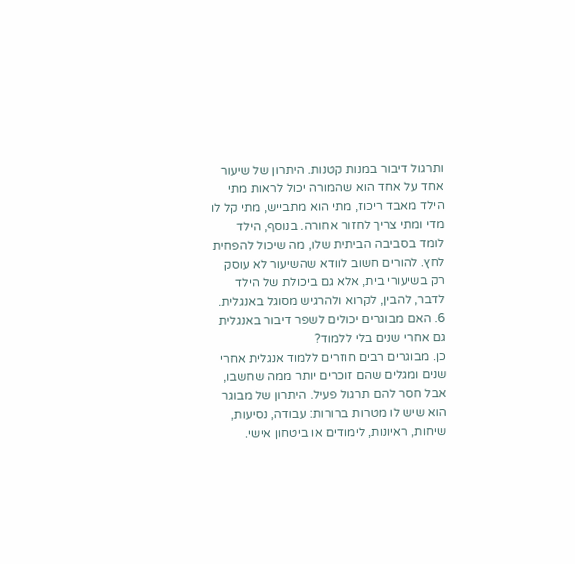ותרגול דיבור במנות קטנות. היתרון של שיעור אחד על אחד הוא שהמורה יכול לראות מתי הילד מאבד ריכוז, מתי הוא מתבייש, מתי קל לו מדי ומתי צריך לחזור אחורה. בנוסף, הילד לומד בסביבה הביתית שלו, מה שיכול להפחית לחץ. להורים חשוב לוודא שהשיעור לא עוסק רק בשיעורי בית, אלא גם ביכולת של הילד לדבר, להבין, לקרוא ולהרגיש מסוגל באנגלית.
6. האם מבוגרים יכולים לשפר דיבור באנגלית גם אחרי שנים בלי ללמוד?
כן. מבוגרים רבים חוזרים ללמוד אנגלית אחרי שנים ומגלים שהם זוכרים יותר ממה שחשבו, אבל חסר להם תרגול פעיל. היתרון של מבוגר הוא שיש לו מטרות ברורות: עבודה, נסיעות, שיחות, ראיונות, לימודים או ביטחון אישי.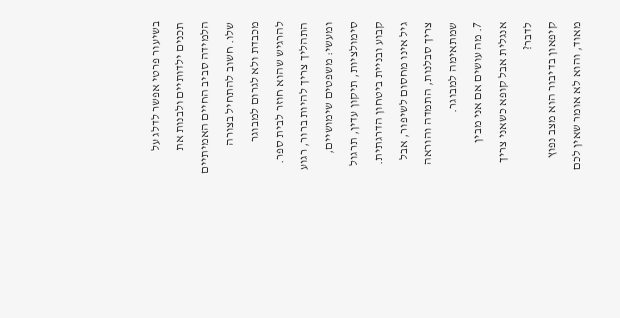בשיעור פרטי אפשר לדלג על תכנים ילדותיים ולבנות את הלמידה סביב החיים האמיתיים שלו. חשוב להתחיל בצורה מכבדת ולא לגרום למבוגר להרגיש שהוא חוזר לבית ספר. התהליך צריך להיות ברור, רגוע ומעשי: משפטים שימושיים, סימולציות, תיקון עדין, תרגול קבוע ובניית ביטחון הדרגתית. גיל אינו מחסום לשיפור, אבל צריך סבלנות, התמדה והוראה שמתאימה למבוגר.
7. מה עושים אם אני מבין אנגלית אבל קופא כשאני צריך לדבר?
קיפאון בדיבור הוא מצב נפוץ מאוד, והוא לא אומר שאין לכם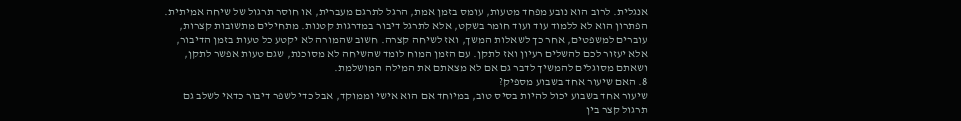אנגלית. לרוב הוא נובע מפחד מטעות, עומס בזמן אמת, הרגל לתרגם מעברית, או חוסר תרגול של שיחה אמיתית. הפתרון הוא לא ללמוד עוד ועוד חומר בשקט, אלא לתרגל דיבור במדרגות קטנות. מתחילים מתשובות קצרות, עוברים למשפטים, אחר כך לשאלות המשך, ואז לשיחה קצרה. חשוב שהמורה לא יקטע כל טעות בזמן הדיבור, אלא יעזור לכם להשלים רעיון ואז לתקן. עם הזמן המוח לומד שהשיחה לא מסוכנת, שגם טעות אפשר לתקן, ושאתם מסוגלים להמשיך לדבר גם אם לא מצאתם את המילה המושלמת.
8. האם שיעור אחד בשבוע מספיק?
שיעור אחד בשבוע יכול להיות בסיס טוב, במיוחד אם הוא אישי וממוקד, אבל כדי לשפר דיבור כדאי לשלב גם תרגול קצר בין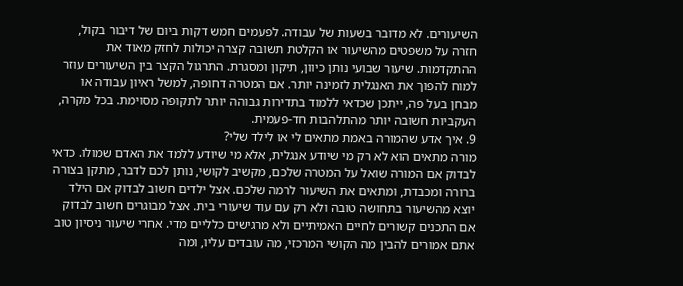השיעורים. לא מדובר בשעות של עבודה. לפעמים חמש דקות ביום של דיבור בקול, חזרה על משפטים מהשיעור או הקלטת תשובה קצרה יכולות לחזק מאוד את ההתקדמות. שיעור שבועי נותן כיוון, תיקון ומסגרת. התרגול הקצר בין השיעורים עוזר למוח להפוך את האנגלית לזמינה יותר. אם המטרה דחופה, למשל ראיון עבודה או מבחן בעל פה, ייתכן שכדאי ללמוד בתדירות גבוהה יותר לתקופה מסוימת. בכל מקרה, העקביות חשובה יותר מהתלהבות חד-פעמית.
9. איך אדע שהמורה באמת מתאים לי או לילד שלי?
מורה מתאים הוא לא רק מי שיודע אנגלית, אלא מי שיודע ללמד את האדם שמולו. כדאי לבדוק אם המורה שואל על המטרה שלכם, מקשיב לקושי, נותן לכם לדבר, מתקן בצורה ברורה ומכבדת, ומתאים את השיעור לרמה שלכם. אצל ילדים חשוב לבדוק אם הילד יוצא מהשיעור בתחושה טובה ולא רק עם עוד שיעורי בית. אצל מבוגרים חשוב לבדוק אם התכנים קשורים לחיים האמיתיים ולא מרגישים כלליים מדי. אחרי שיעור ניסיון טוב אתם אמורים להבין מה הקושי המרכזי, מה עובדים עליו, ומה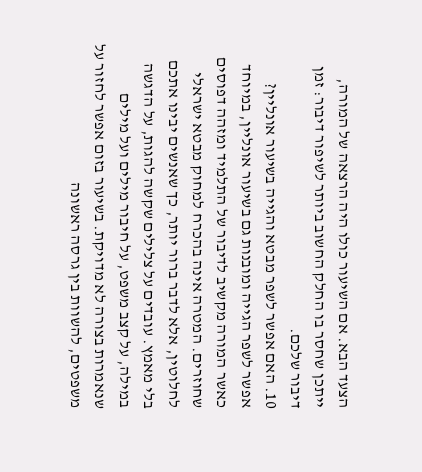הצעד הבא. אם השיעור כולו היה הרצאה של המורה, ייתכן שחסר בו החלק החשוב ביותר לשיפור דיבור: זמן דיבור שלכם.
10. האם אפשר לשפר מבטא והגייה בשיעור אונליין?
אפשר לשפר הגייה ומובנות גם בשיעור אונליין, במיוחד כאשר המורה מקשיב לדיבור של התלמיד ומזהה דפוסים שחוזרים. המטרה אינה בהכרח למחוק מבטא ישראלי לחלוטין, אלא לדבר ברור יותר, כך שאנשים יבינו אתכם בלי מאמץ. עובדים על צלילים שקשה להגות, על הדגשה במילה, על קצב משפט, על חיבור מילים ועל מילים שנאמרות בצורה לא מדויקת. בשיעור בזום אפשר לחזור על משפטים, להשוות בין גרסה ראשונה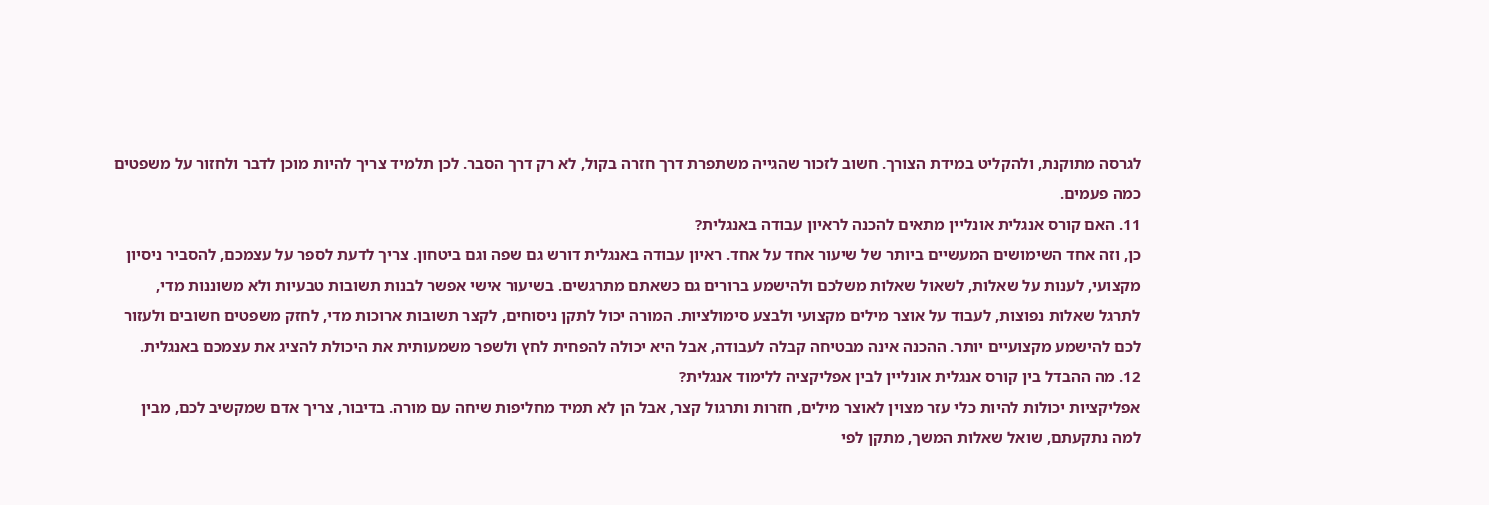לגרסה מתוקנת, ולהקליט במידת הצורך. חשוב לזכור שהגייה משתפרת דרך חזרה בקול, לא רק דרך הסבר. לכן תלמיד צריך להיות מוכן לדבר ולחזור על משפטים כמה פעמים.
11. האם קורס אנגלית אונליין מתאים להכנה לראיון עבודה באנגלית?
כן, וזה אחד השימושים המעשיים ביותר של שיעור אחד על אחד. ראיון עבודה באנגלית דורש גם שפה וגם ביטחון. צריך לדעת לספר על עצמכם, להסביר ניסיון מקצועי, לענות על שאלות, לשאול שאלות משלכם ולהישמע ברורים גם כשאתם מתרגשים. בשיעור אישי אפשר לבנות תשובות טבעיות ולא משוננות מדי, לתרגל שאלות נפוצות, לעבוד על אוצר מילים מקצועי ולבצע סימולציות. המורה יכול לתקן ניסוחים, לקצר תשובות ארוכות מדי, לחזק משפטים חשובים ולעזור לכם להישמע מקצועיים יותר. ההכנה אינה מבטיחה קבלה לעבודה, אבל היא יכולה להפחית לחץ ולשפר משמעותית את היכולת להציג את עצמכם באנגלית.
12. מה ההבדל בין קורס אנגלית אונליין לבין אפליקציה ללימוד אנגלית?
אפליקציות יכולות להיות כלי עזר מצוין לאוצר מילים, חזרות ותרגול קצר, אבל הן לא תמיד מחליפות שיחה עם מורה. בדיבור, צריך אדם שמקשיב לכם, מבין למה נתקעתם, שואל שאלות המשך, מתקן לפי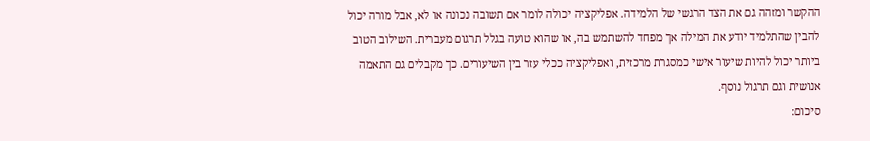ההקשר ומזהה גם את הצד הרגשי של הלמידה. אפליקציה יכולה לומר אם תשובה נכונה או לא, אבל מורה יכול להבין שהתלמיד יודע את המילה אך מפחד להשתמש בה, או שהוא טועה בגלל תרגום מעברית. השילוב הטוב ביותר יכול להיות שיעור אישי כמסגרת מרכזית, ואפליקציה ככלי עזר בין השיעורים. כך מקבלים גם התאמה אנושית וגם תרגול נוסף.
סיכום: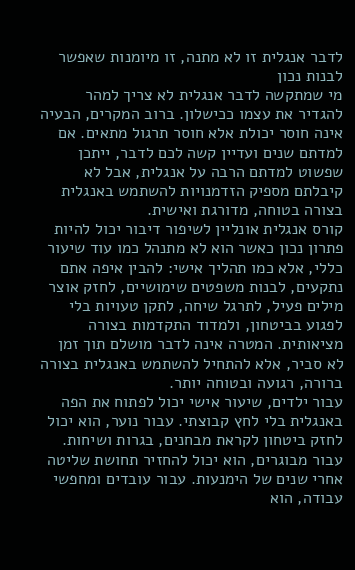לדבר אנגלית זו לא מתנה, זו מיומנות שאפשר לבנות נכון
מי שמתקשה לדבר אנגלית לא צריך למהר להגדיר את עצמו ככישלון. ברוב המקרים, הבעיה אינה חוסר יכולת אלא חוסר תרגול מתאים. אם למדתם שנים ועדיין קשה לכם לדבר, ייתכן שפשוט למדתם הרבה על אנגלית, אבל לא קיבלתם מספיק הזדמנויות להשתמש באנגלית בצורה בטוחה, מדורגת ואישית.
קורס אנגלית אונליין לשיפור דיבור יכול להיות פתרון נכון כאשר הוא לא מתנהל כמו עוד שיעור כללי, אלא כמו תהליך אישי: להבין איפה אתם נתקעים, לבנות משפטים שימושיים, לחזק אוצר מילים פעיל, לתרגל שיחה, לתקן טעויות בלי לפגוע בביטחון, ולמדוד התקדמות בצורה מציאותית. המטרה אינה לדבר מושלם תוך זמן לא סביר, אלא להתחיל להשתמש באנגלית בצורה ברורה, רגועה ובטוחה יותר.
עבור ילדים, שיעור אישי יכול לפתוח את הפה באנגלית בלי לחץ קבוצתי. עבור נוער, הוא יכול לחזק ביטחון לקראת מבחנים, בגרות ושיחות. עבור מבוגרים, הוא יכול להחזיר תחושת שליטה אחרי שנים של הימנעות. עבור עובדים ומחפשי עבודה, הוא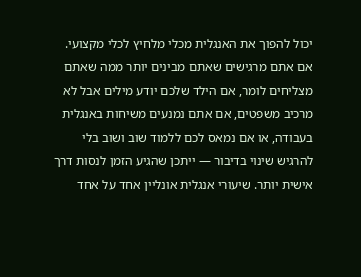יכול להפוך את האנגלית מכלי מלחיץ לכלי מקצועי.
אם אתם מרגישים שאתם מבינים יותר ממה שאתם מצליחים לומר, אם הילד שלכם יודע מילים אבל לא מרכיב משפטים, אם אתם נמנעים משיחות באנגלית בעבודה, או אם נמאס לכם ללמוד שוב ושוב בלי להרגיש שינוי בדיבור — ייתכן שהגיע הזמן לנסות דרך אישית יותר. שיעורי אנגלית אונליין אחד על אחד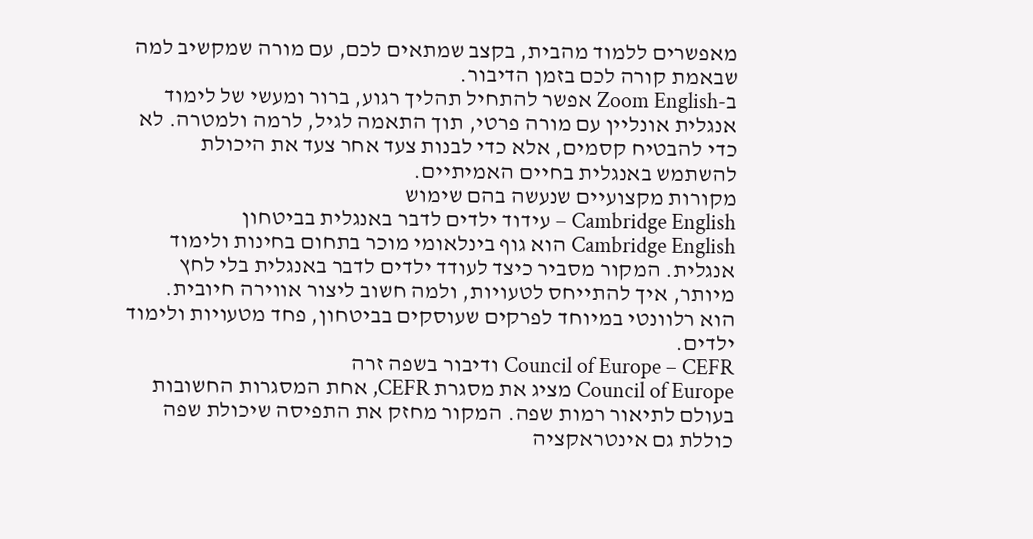מאפשרים ללמוד מהבית, בקצב שמתאים לכם, עם מורה שמקשיב למה שבאמת קורה לכם בזמן הדיבור.
ב-Zoom English אפשר להתחיל תהליך רגוע, ברור ומעשי של לימוד אנגלית אונליין עם מורה פרטי, תוך התאמה לגיל, לרמה ולמטרה. לא כדי להבטיח קסמים, אלא כדי לבנות צעד אחר צעד את היכולת להשתמש באנגלית בחיים האמיתיים.
מקורות מקצועיים שנעשה בהם שימוש
Cambridge English – עידוד ילדים לדבר באנגלית בביטחון
Cambridge English הוא גוף בינלאומי מוכר בתחום בחינות ולימוד אנגלית. המקור מסביר כיצד לעודד ילדים לדבר באנגלית בלי לחץ מיותר, איך להתייחס לטעויות, ולמה חשוב ליצור אווירה חיובית. הוא רלוונטי במיוחד לפרקים שעוסקים בביטחון, פחד מטעויות ולימוד ילדים.
Council of Europe – CEFR ודיבור בשפה זרה
Council of Europe מציג את מסגרת CEFR, אחת המסגרות החשובות בעולם לתיאור רמות שפה. המקור מחזק את התפיסה שיכולת שפה כוללת גם אינטראקציה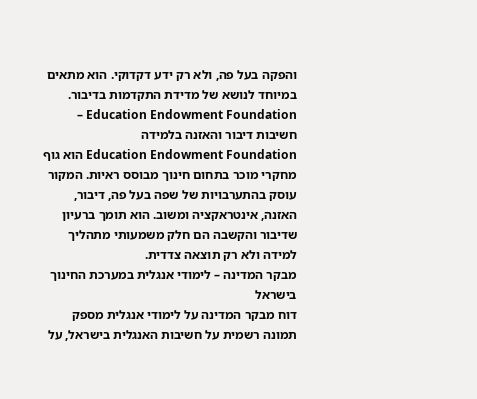והפקה בעל פה, ולא רק ידע דקדוקי. הוא מתאים במיוחד לנושא של מדידת התקדמות בדיבור.
Education Endowment Foundation – חשיבות דיבור והאזנה בלמידה
Education Endowment Foundation הוא גוף מחקרי מוכר בתחום חינוך מבוסס ראיות. המקור עוסק בהתערבויות של שפה בעל פה, דיבור, האזנה, אינטראקציה ומשוב. הוא תומך ברעיון שדיבור והקשבה הם חלק משמעותי מתהליך למידה ולא רק תוצאה צדדית.
מבקר המדינה – לימודי אנגלית במערכת החינוך בישראל
דוח מבקר המדינה על לימודי אנגלית מספק תמונה רשמית על חשיבות האנגלית בישראל, על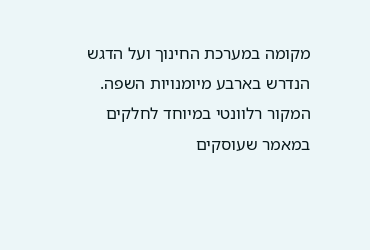מקומה במערכת החינוך ועל הדגש הנדרש בארבע מיומנויות השפה. המקור רלוונטי במיוחד לחלקים במאמר שעוסקים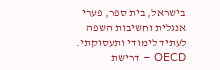בישראל, בית ספר, פערי אנגלית וחשיבות השפה לעתיד לימודי ותעסוקתי.
OECD – דרישת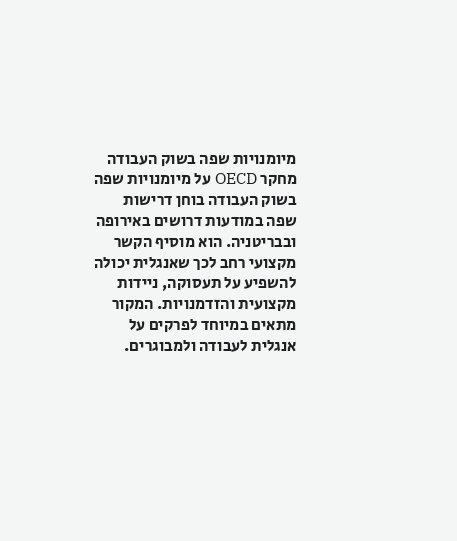מיומנויות שפה בשוק העבודה
מחקר OECD על מיומנויות שפה בשוק העבודה בוחן דרישות שפה במודעות דרושים באירופה ובבריטניה. הוא מוסיף הקשר מקצועי רחב לכך שאנגלית יכולה להשפיע על תעסוקה, ניידות מקצועית והזדמנויות. המקור מתאים במיוחד לפרקים על אנגלית לעבודה ולמבוגרים.